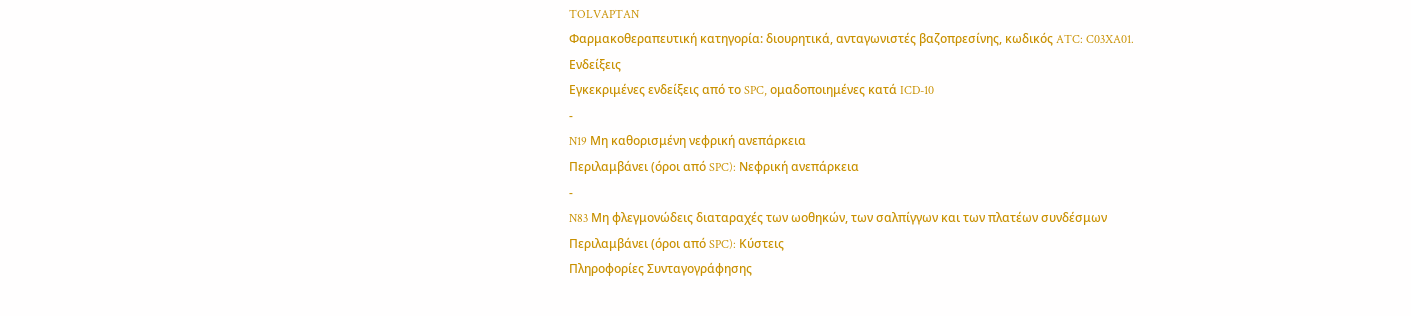TOLVAPTAN
Φαρμακοθεραπευτική κατηγορία: διουρητικά, ανταγωνιστές βαζοπρεσίνης, κωδικός ATC: C03XA01.
Ενδείξεις
Εγκεκριμένες ενδείξεις από το SPC, ομαδοποιημένες κατά ICD-10
-
N19 Μη καθορισμένη νεφρική ανεπάρκεια
Περιλαμβάνει (όροι από SPC): Νεφρική ανεπάρκεια
-
N83 Μη φλεγμονώδεις διαταραχές των ωοθηκών, των σαλπίγγων και των πλατέων συνδέσμων
Περιλαμβάνει (όροι από SPC): Κύστεις
Πληροφορίες Συνταγογράφησης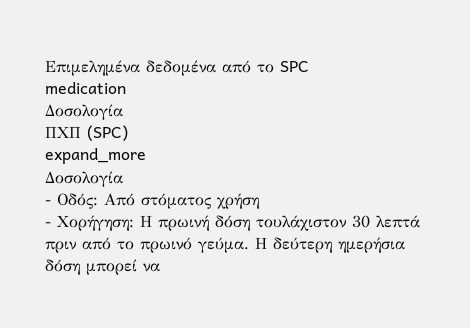Επιμελημένα δεδομένα από το SPC
medication
Δοσολογία
ΠΧΠ (SPC)
expand_more
Δοσολογία
- Οδός: Από στόματος χρήση
- Χορήγηση: Η πρωινή δόση τουλάχιστον 30 λεπτά πριν από το πρωινό γεύμα. Η δεύτερη ημερήσια δόση μπορεί να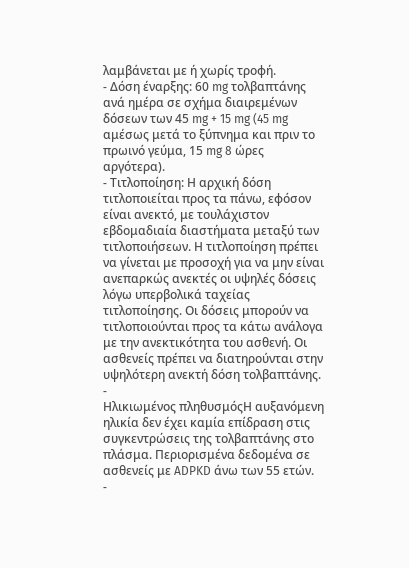λαμβάνεται με ή χωρίς τροφή.
- Δόση έναρξης: 60 mg τολβαπτάνης ανά ημέρα σε σχήμα διαιρεμένων δόσεων των 45 mg + 15 mg (45 mg αμέσως μετά το ξύπνημα και πριν το πρωινό γεύμα, 15 mg 8 ώρες αργότερα).
- Τιτλοποίηση: Η αρχική δόση τιτλοποιείται προς τα πάνω, εφόσον είναι ανεκτό, με τουλάχιστον εβδομαδιαία διαστήματα μεταξύ των τιτλοποιήσεων. Η τιτλοποίηση πρέπει να γίνεται με προσοχή για να μην είναι ανεπαρκώς ανεκτές οι υψηλές δόσεις λόγω υπερβολικά ταχείας τιτλοποίησης. Οι δόσεις μπορούν να τιτλοποιούνται προς τα κάτω ανάλογα με την ανεκτικότητα του ασθενή. Οι ασθενείς πρέπει να διατηρούνται στην υψηλότερη ανεκτή δόση τολβαπτάνης.
-
Ηλικιωμένος πληθυσμόςΗ αυξανόμενη ηλικία δεν έχει καμία επίδραση στις συγκεντρώσεις της τολβαπτάνης στο πλάσμα. Περιορισμένα δεδομένα σε ασθενείς με ADPKD άνω των 55 ετών.
-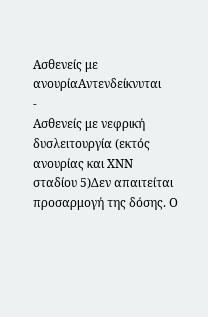Ασθενείς με ανουρίαΑντενδείκνυται
-
Ασθενείς με νεφρική δυσλειτουργία (εκτός ανουρίας και ΧΝΝ σταδίου 5)Δεν απαιτείται προσαρμογή της δόσης. Ο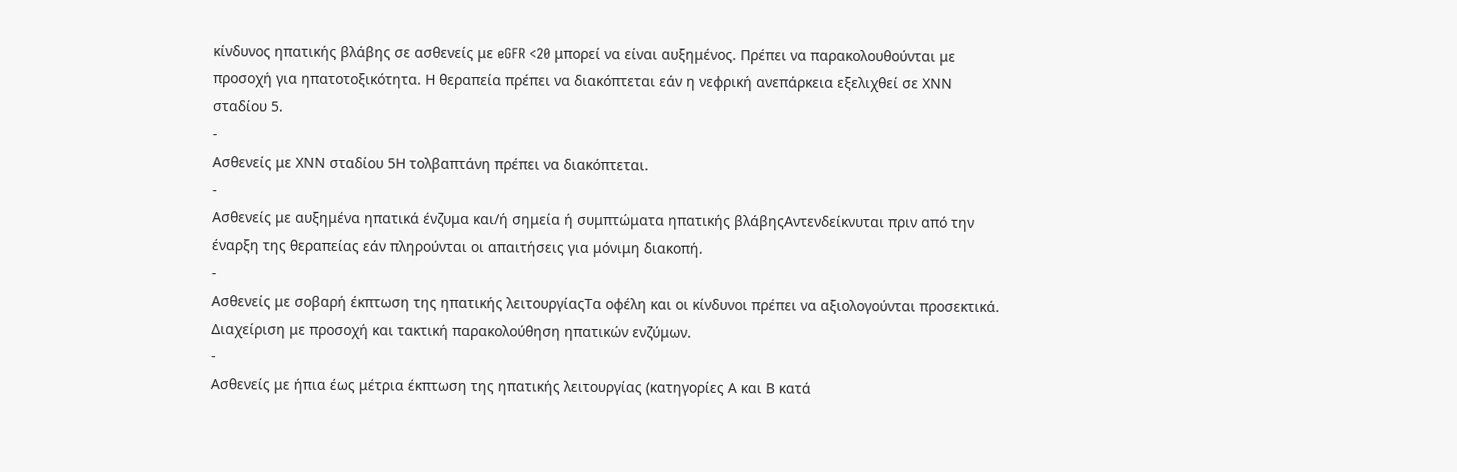κίνδυνος ηπατικής βλάβης σε ασθενείς με eGFR <20 μπορεί να είναι αυξημένος. Πρέπει να παρακολουθούνται με προσοχή για ηπατοτοξικότητα. Η θεραπεία πρέπει να διακόπτεται εάν η νεφρική ανεπάρκεια εξελιχθεί σε ΧΝΝ σταδίου 5.
-
Ασθενείς με ΧΝΝ σταδίου 5Η τολβαπτάνη πρέπει να διακόπτεται.
-
Ασθενείς με αυξημένα ηπατικά ένζυμα και/ή σημεία ή συμπτώματα ηπατικής βλάβηςΑντενδείκνυται πριν από την έναρξη της θεραπείας εάν πληρούνται οι απαιτήσεις για μόνιμη διακοπή.
-
Ασθενείς με σοβαρή έκπτωση της ηπατικής λειτουργίαςΤα οφέλη και οι κίνδυνοι πρέπει να αξιολογούνται προσεκτικά. Διαχείριση με προσοχή και τακτική παρακολούθηση ηπατικών ενζύμων.
-
Ασθενείς με ήπια έως μέτρια έκπτωση της ηπατικής λειτουργίας (κατηγορίες Α και Β κατά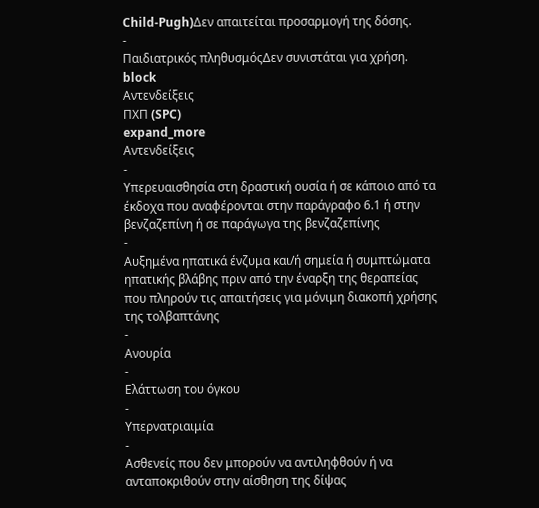Child-Pugh)Δεν απαιτείται προσαρμογή της δόσης.
-
Παιδιατρικός πληθυσμόςΔεν συνιστάται για χρήση.
block
Αντενδείξεις
ΠΧΠ (SPC)
expand_more
Αντενδείξεις
-
Υπερευαισθησία στη δραστική ουσία ή σε κάποιο από τα έκδοχα που αναφέρονται στην παράγραφο 6.1 ή στην βενζαζεπίνη ή σε παράγωγα της βενζαζεπίνης
-
Αυξημένα ηπατικά ένζυμα και/ή σημεία ή συμπτώματα ηπατικής βλάβης πριν από την έναρξη της θεραπείας που πληρούν τις απαιτήσεις για μόνιμη διακοπή χρήσης της τολβαπτάνης
-
Ανουρία
-
Ελάττωση του όγκου
-
Υπερνατριαιμία
-
Ασθενείς που δεν μπορούν να αντιληφθούν ή να ανταποκριθούν στην αίσθηση της δίψας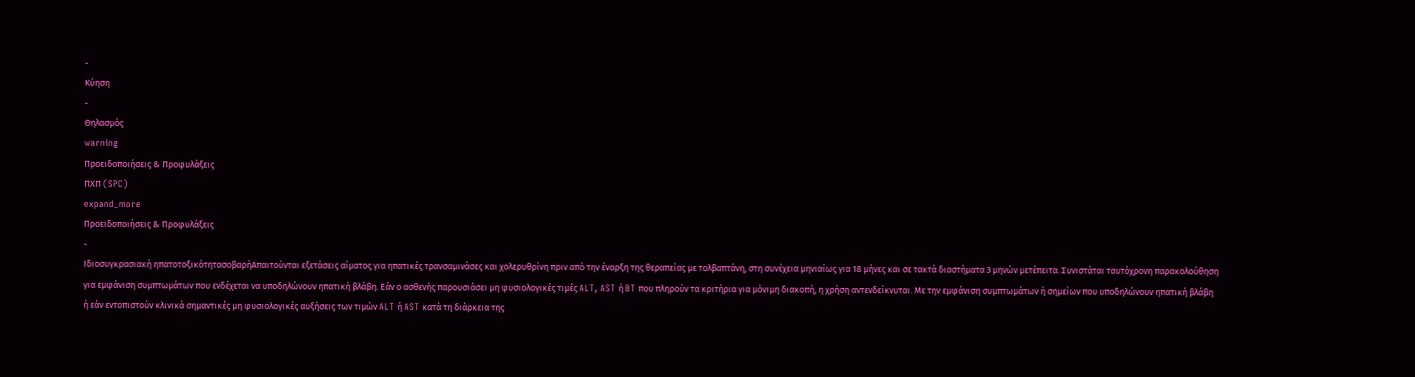-
Κύηση
-
Θηλασμός
warning
Προειδοποιήσεις & Προφυλάξεις
ΠΧΠ (SPC)
expand_more
Προειδοποιήσεις & Προφυλάξεις
-
Ιδιοσυγκρασιακή ηπατοτοξικότητασοβαρήΑπαιτούνται εξετάσεις αίματος για ηπατικές τρανσαμινάσες και χολερυθρίνη πριν από την έναρξη της θεραπείας με τολβαπτάνη, στη συνέχεια μηνιαίως για 18 μήνες και σε τακτά διαστήματα 3 μηνών μετέπειτα. Συνιστάται ταυτόχρονη παρακολούθηση για εμφάνιση συμπτωμάτων που ενδέχεται να υποδηλώνουν ηπατική βλάβη. Εάν ο ασθενής παρουσιάσει μη φυσιολογικές τιμές ALT, AST ή BT που πληρούν τα κριτήρια για μόνιμη διακοπή, η χρήση αντενδείκνυται. Με την εμφάνιση συμπτωμάτων ή σημείων που υποδηλώνουν ηπατική βλάβη ή εάν εντοπιστούν κλινικά σημαντικές μη φυσιολογικές αυξήσεις των τιμών ALT ή AST κατά τη διάρκεια της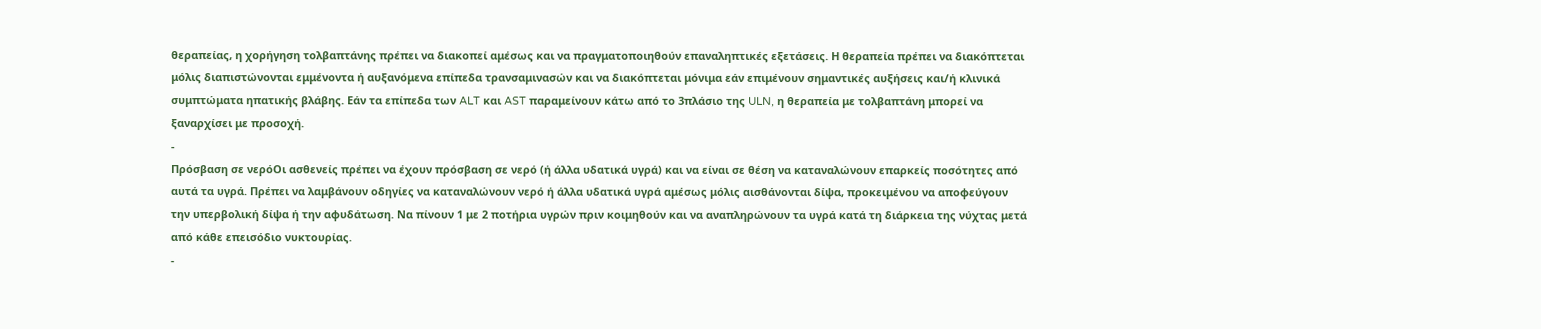θεραπείας, η χορήγηση τολβαπτάνης πρέπει να διακοπεί αμέσως και να πραγματοποιηθούν επαναληπτικές εξετάσεις. Η θεραπεία πρέπει να διακόπτεται μόλις διαπιστώνονται εμμένοντα ή αυξανόμενα επίπεδα τρανσαμινασών και να διακόπτεται μόνιμα εάν επιμένουν σημαντικές αυξήσεις και/ή κλινικά συμπτώματα ηπατικής βλάβης. Εάν τα επίπεδα των ALT και AST παραμείνουν κάτω από το 3πλάσιο της ULN, η θεραπεία με τολβαπτάνη μπορεί να ξαναρχίσει με προσοχή.
-
Πρόσβαση σε νερόΟι ασθενείς πρέπει να έχουν πρόσβαση σε νερό (ή άλλα υδατικά υγρά) και να είναι σε θέση να καταναλώνουν επαρκείς ποσότητες από αυτά τα υγρά. Πρέπει να λαμβάνουν οδηγίες να καταναλώνουν νερό ή άλλα υδατικά υγρά αμέσως μόλις αισθάνονται δίψα, προκειμένου να αποφεύγουν την υπερβολική δίψα ή την αφυδάτωση. Να πίνουν 1 με 2 ποτήρια υγρών πριν κοιμηθούν και να αναπληρώνουν τα υγρά κατά τη διάρκεια της νύχτας μετά από κάθε επεισόδιο νυκτουρίας.
-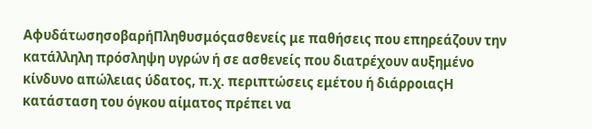ΑφυδάτωσησοβαρήΠληθυσμόςασθενείς με παθήσεις που επηρεάζουν την κατάλληλη πρόσληψη υγρών ή σε ασθενείς που διατρέχουν αυξημένο κίνδυνο απώλειας ύδατος, π.χ. περιπτώσεις εμέτου ή διάρροιαςΗ κατάσταση του όγκου αίματος πρέπει να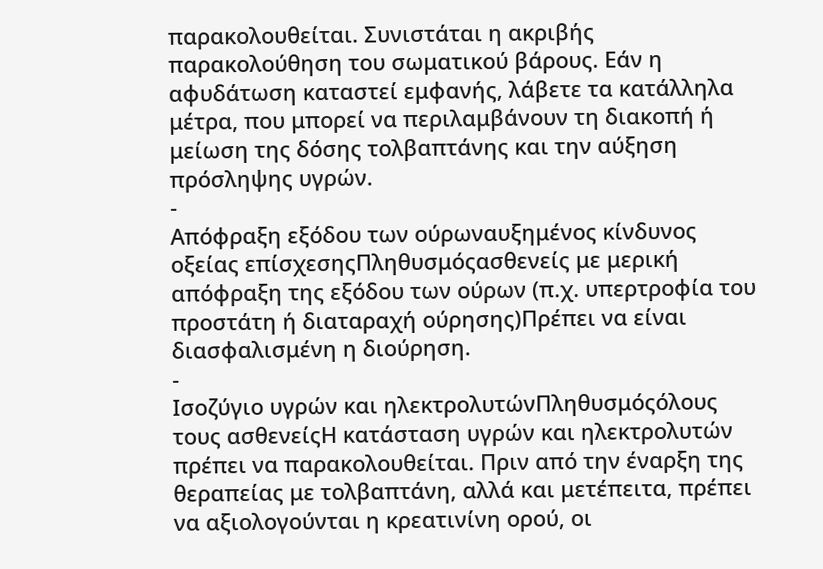παρακολουθείται. Συνιστάται η ακριβής παρακολούθηση του σωματικού βάρους. Εάν η αφυδάτωση καταστεί εμφανής, λάβετε τα κατάλληλα μέτρα, που μπορεί να περιλαμβάνουν τη διακοπή ή μείωση της δόσης τολβαπτάνης και την αύξηση πρόσληψης υγρών.
-
Απόφραξη εξόδου των ούρωναυξημένος κίνδυνος οξείας επίσχεσηςΠληθυσμόςασθενείς με μερική απόφραξη της εξόδου των ούρων (π.χ. υπερτροφία του προστάτη ή διαταραχή ούρησης)Πρέπει να είναι διασφαλισμένη η διούρηση.
-
Ισοζύγιο υγρών και ηλεκτρολυτώνΠληθυσμόςόλους τους ασθενείςΗ κατάσταση υγρών και ηλεκτρολυτών πρέπει να παρακολουθείται. Πριν από την έναρξη της θεραπείας με τολβαπτάνη, αλλά και μετέπειτα, πρέπει να αξιολογούνται η κρεατινίνη ορού, οι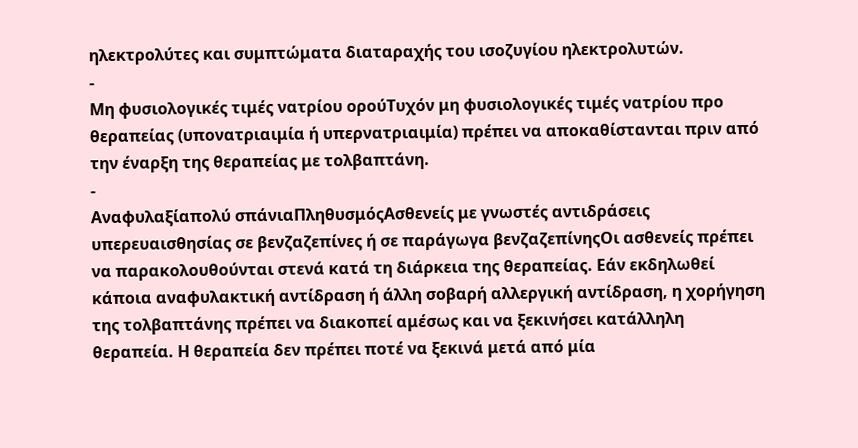ηλεκτρολύτες και συμπτώματα διαταραχής του ισοζυγίου ηλεκτρολυτών.
-
Μη φυσιολογικές τιμές νατρίου ορούΤυχόν μη φυσιολογικές τιμές νατρίου προ θεραπείας (υπονατριαιμία ή υπερνατριαιμία) πρέπει να αποκαθίστανται πριν από την έναρξη της θεραπείας με τολβαπτάνη.
-
Αναφυλαξίαπολύ σπάνιαΠληθυσμόςΑσθενείς με γνωστές αντιδράσεις υπερευαισθησίας σε βενζαζεπίνες ή σε παράγωγα βενζαζεπίνηςΟι ασθενείς πρέπει να παρακολουθούνται στενά κατά τη διάρκεια της θεραπείας. Εάν εκδηλωθεί κάποια αναφυλακτική αντίδραση ή άλλη σοβαρή αλλεργική αντίδραση, η χορήγηση της τολβαπτάνης πρέπει να διακοπεί αμέσως και να ξεκινήσει κατάλληλη θεραπεία. Η θεραπεία δεν πρέπει ποτέ να ξεκινά μετά από μία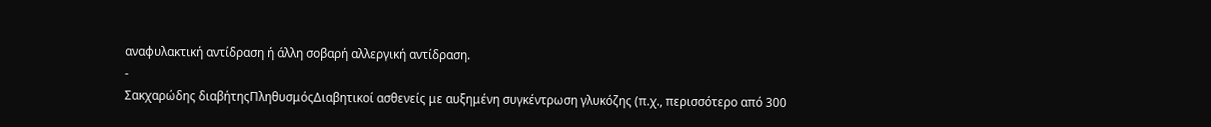αναφυλακτική αντίδραση ή άλλη σοβαρή αλλεργική αντίδραση.
-
Σακχαρώδης διαβήτηςΠληθυσμόςΔιαβητικοί ασθενείς με αυξημένη συγκέντρωση γλυκόζης (π.χ., περισσότερο από 300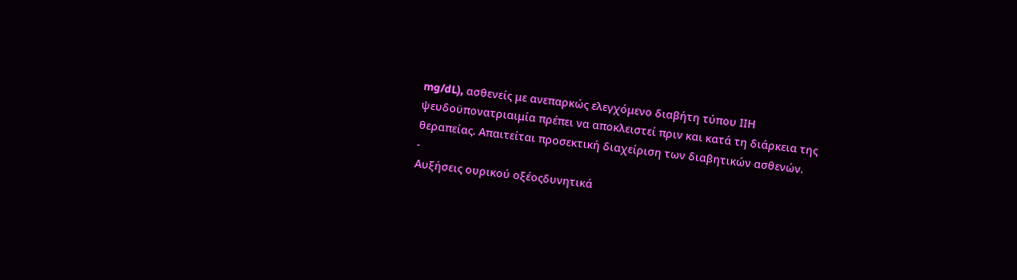mg/dL), ασθενείς με ανεπαρκώς ελεγχόμενο διαβήτη τύπου ΙΙΗ ψευδοϋπονατριαιμία πρέπει να αποκλειστεί πριν και κατά τη διάρκεια της θεραπείας. Απαιτείται προσεκτική διαχείριση των διαβητικών ασθενών.
-
Αυξήσεις ουρικού οξέοςδυνητικά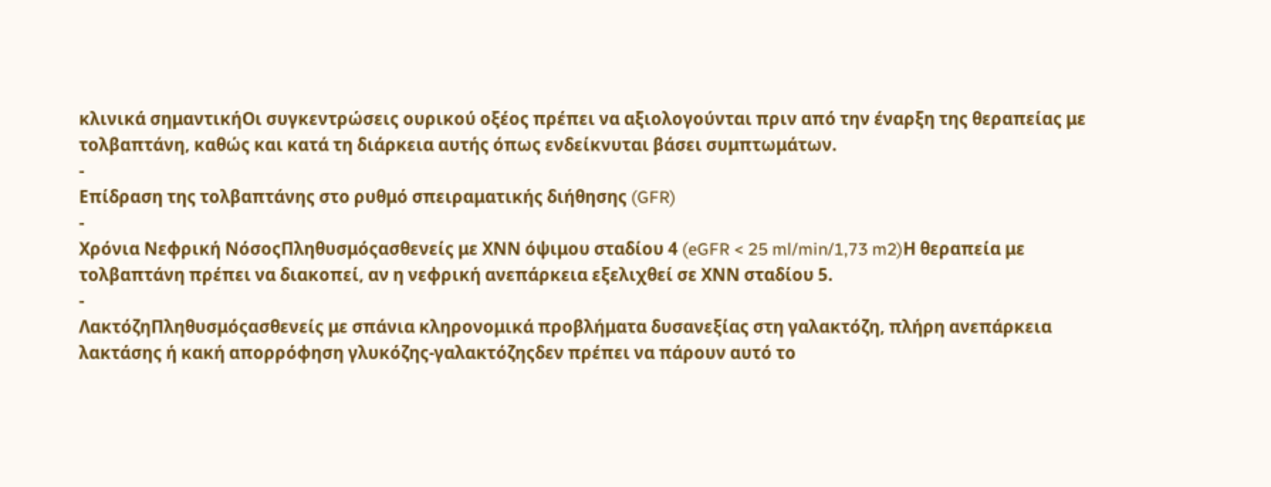κλινικά σημαντικήΟι συγκεντρώσεις ουρικού οξέος πρέπει να αξιολογούνται πριν από την έναρξη της θεραπείας με τολβαπτάνη, καθώς και κατά τη διάρκεια αυτής όπως ενδείκνυται βάσει συμπτωμάτων.
-
Επίδραση της τολβαπτάνης στο ρυθμό σπειραματικής διήθησης (GFR)
-
Χρόνια Nεφρική ΝόσοςΠληθυσμόςασθενείς με ΧΝΝ όψιμου σταδίου 4 (eGFR < 25 ml/min/1,73 m2)Η θεραπεία με τολβαπτάνη πρέπει να διακοπεί, αν η νεφρική ανεπάρκεια εξελιχθεί σε ΧΝΝ σταδίου 5.
-
ΛακτόζηΠληθυσμόςασθενείς με σπάνια κληρονομικά προβλήματα δυσανεξίας στη γαλακτόζη, πλήρη ανεπάρκεια λακτάσης ή κακή απορρόφηση γλυκόζης-γαλακτόζηςδεν πρέπει να πάρουν αυτό το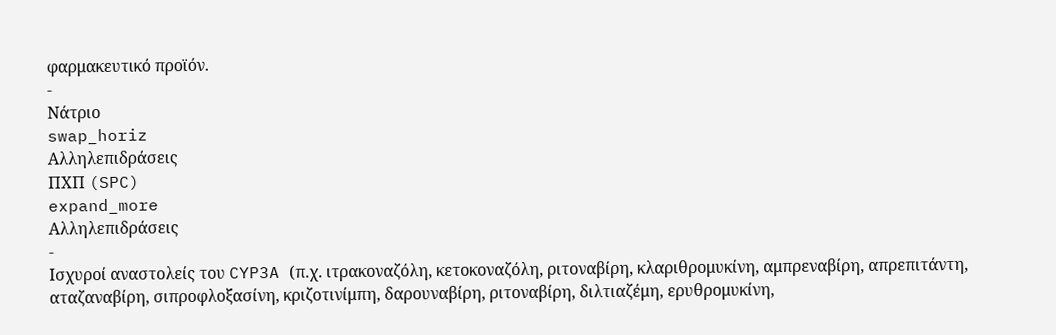φαρμακευτικό προϊόν.
-
Νάτριο
swap_horiz
Αλληλεπιδράσεις
ΠΧΠ (SPC)
expand_more
Αλληλεπιδράσεις
-
Ισχυροί αναστολείς του CYP3A (π.χ. ιτρακοναζόλη, κετοκοναζόλη, ριτοναβίρη, κλαριθρομυκίνη, αμπρεναβίρη, απρεπιτάντη, αταζαναβίρη, σιπροφλοξασίνη, κριζοτινίμπη, δαρουναβίρη, ριτοναβίρη, διλτιαζέμη, ερυθρομυκίνη,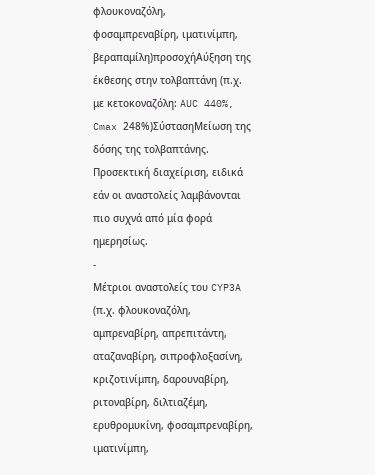φλουκοναζόλη, φοσαμπρεναβίρη, ιματινίμπη, βεραπαμίλη)προσοχήΑύξηση της έκθεσης στην τολβαπτάνη (π.χ. με κετοκοναζόλη: AUC 440%, Cmax 248%)ΣύστασηΜείωση της δόσης της τολβαπτάνης. Προσεκτική διαχείριση, ειδικά εάν οι αναστολείς λαμβάνονται πιο συχνά από μία φορά ημερησίως.
-
Μέτριοι αναστολείς του CYP3A (π.χ. φλουκοναζόλη, αμπρεναβίρη, απρεπιτάντη, αταζαναβίρη, σιπροφλοξασίνη, κριζοτινίμπη, δαρουναβίρη, ριτοναβίρη, διλτιαζέμη, ερυθρομυκίνη, φοσαμπρεναβίρη, ιματινίμπη,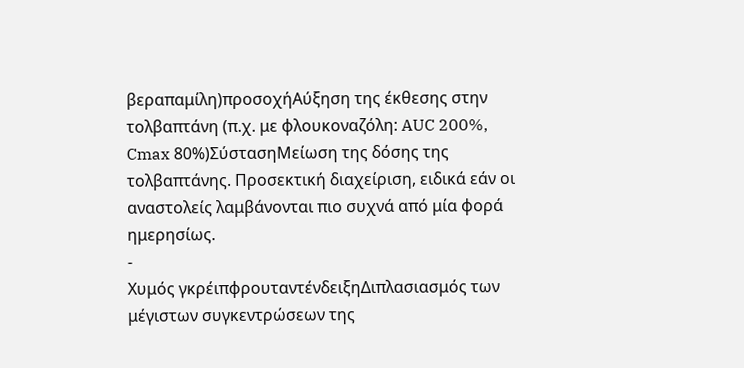βεραπαμίλη)προσοχήΑύξηση της έκθεσης στην τολβαπτάνη (π.χ. με φλουκοναζόλη: AUC 200%, Cmax 80%)ΣύστασηΜείωση της δόσης της τολβαπτάνης. Προσεκτική διαχείριση, ειδικά εάν οι αναστολείς λαμβάνονται πιο συχνά από μία φορά ημερησίως.
-
Χυμός γκρέιπφρουταντένδειξηΔιπλασιασμός των μέγιστων συγκεντρώσεων της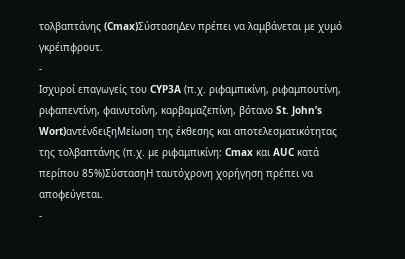τολβαπτάνης (Cmax)ΣύστασηΔεν πρέπει να λαμβάνεται με χυμό γκρέιπφρουτ.
-
Ισχυροί επαγωγείς του CYP3A (π.χ. ριφαμπικίνη, ριφαμπουτίνη, ριφαπεντίνη, φαινυτοΐνη, καρβαμαζεπίνη, βότανο St. John’s Wort)αντένδειξηΜείωση της έκθεσης και αποτελεσματικότητας της τολβαπτάνης (π.χ. με ριφαμπικίνη: Cmax και AUC κατά περίπου 85%)ΣύστασηΗ ταυτόχρονη χορήγηση πρέπει να αποφεύγεται.
-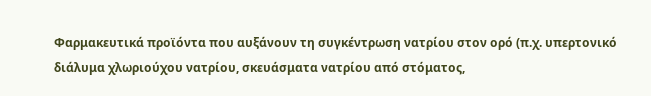Φαρμακευτικά προϊόντα που αυξάνουν τη συγκέντρωση νατρίου στον ορό (π.χ. υπερτονικό διάλυμα χλωριούχου νατρίου, σκευάσματα νατρίου από στόματος,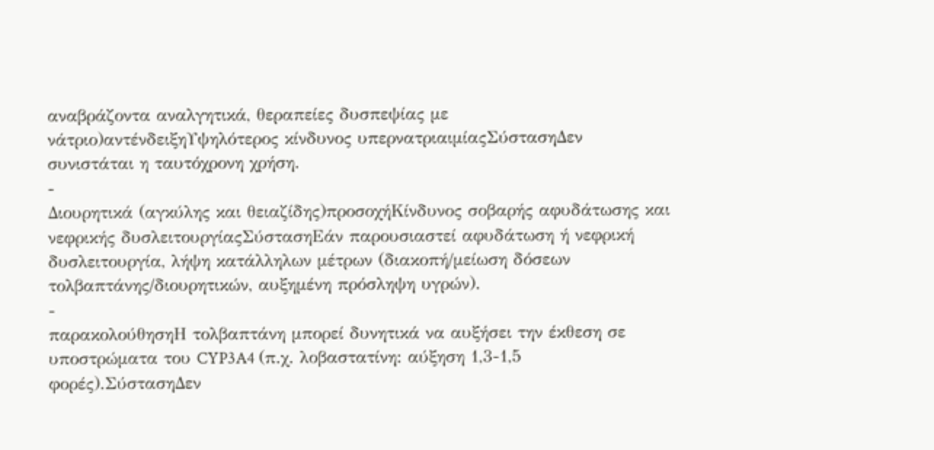αναβράζοντα αναλγητικά, θεραπείες δυσπεψίας με νάτριο)αντένδειξηΥψηλότερος κίνδυνος υπερνατριαιμίαςΣύστασηΔεν συνιστάται η ταυτόχρονη χρήση.
-
Διουρητικά (αγκύλης και θειαζίδης)προσοχήΚίνδυνος σοβαρής αφυδάτωσης και νεφρικής δυσλειτουργίαςΣύστασηΕάν παρουσιαστεί αφυδάτωση ή νεφρική δυσλειτουργία, λήψη κατάλληλων μέτρων (διακοπή/μείωση δόσεων τολβαπτάνης/διουρητικών, αυξημένη πρόσληψη υγρών).
-
παρακολούθησηΗ τολβαπτάνη μπορεί δυνητικά να αυξήσει την έκθεση σε υποστρώματα του CYP3A4 (π.χ. λοβαστατίνη: αύξηση 1,3-1,5 φορές).ΣύστασηΔεν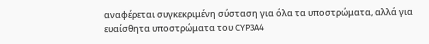αναφέρεται συγκεκριμένη σύσταση για όλα τα υποστρώματα, αλλά για ευαίσθητα υποστρώματα του CYP3A4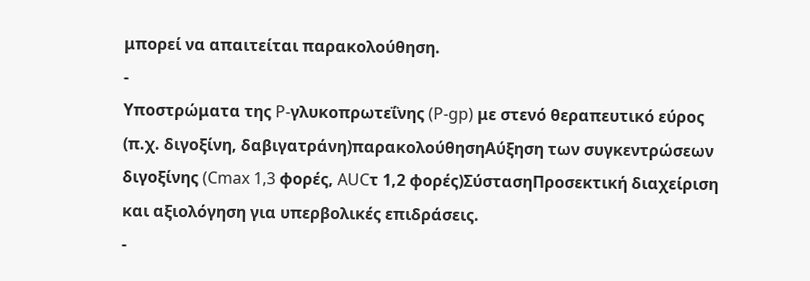μπορεί να απαιτείται παρακολούθηση.
-
Υποστρώματα της P-γλυκοπρωτεΐνης (P-gp) με στενό θεραπευτικό εύρος (π.χ. διγοξίνη, δαβιγατράνη)παρακολούθησηΑύξηση των συγκεντρώσεων διγοξίνης (Cmax 1,3 φορές, AUCτ 1,2 φορές)ΣύστασηΠροσεκτική διαχείριση και αξιολόγηση για υπερβολικές επιδράσεις.
-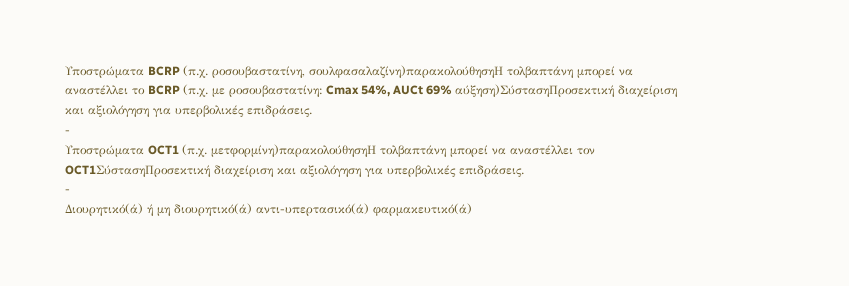Υποστρώματα BCRP (π.χ. ροσουβαστατίνη, σουλφασαλαζίνη)παρακολούθησηΗ τολβαπτάνη μπορεί να αναστέλλει το BCRP (π.χ. με ροσουβαστατίνη: Cmax 54%, AUCt 69% αύξηση)ΣύστασηΠροσεκτική διαχείριση και αξιολόγηση για υπερβολικές επιδράσεις.
-
Υποστρώματα OCT1 (π.χ. μετφορμίνη)παρακολούθησηΗ τολβαπτάνη μπορεί να αναστέλλει τον OCT1ΣύστασηΠροσεκτική διαχείριση και αξιολόγηση για υπερβολικές επιδράσεις.
-
Διουρητικό(ά) ή μη διουρητικό(ά) αντι-υπερτασικό(ά) φαρμακευτικό(ά)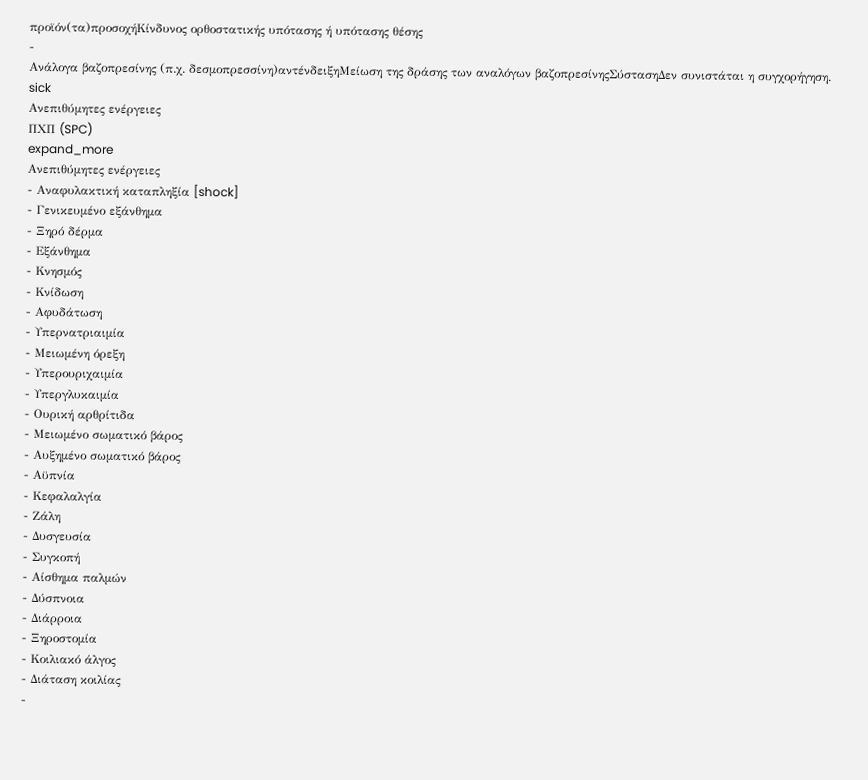προϊόν(τα)προσοχήΚίνδυνος ορθοστατικής υπότασης ή υπότασης θέσης
-
Ανάλογα βαζοπρεσίνης (π.χ. δεσμοπρεσσίνη)αντένδειξηΜείωση της δράσης των αναλόγων βαζοπρεσίνηςΣύστασηΔεν συνιστάται η συγχορήγηση.
sick
Ανεπιθύμητες ενέργειες
ΠΧΠ (SPC)
expand_more
Ανεπιθύμητες ενέργειες
- Αναφυλακτική καταπληξία [shock]
- Γενικευμένο εξάνθημα
- Ξηρό δέρμα
- Εξάνθημα
- Κνησμός
- Κνίδωση
- Αφυδάτωση
- Υπερνατριαιμία
- Μειωμένη όρεξη
- Υπερουριχαιμία
- Υπεργλυκαιμία
- Ουρική αρθρίτιδα
- Μειωμένο σωματικό βάρος
- Αυξημένο σωματικό βάρος
- Αϋπνία
- Κεφαλαλγία
- Ζάλη
- Δυσγευσία
- Συγκοπή
- Αίσθημα παλμών
- Δύσπνοια
- Διάρροια
- Ξηροστομία
- Κοιλιακό άλγος
- Διάταση κοιλίας
-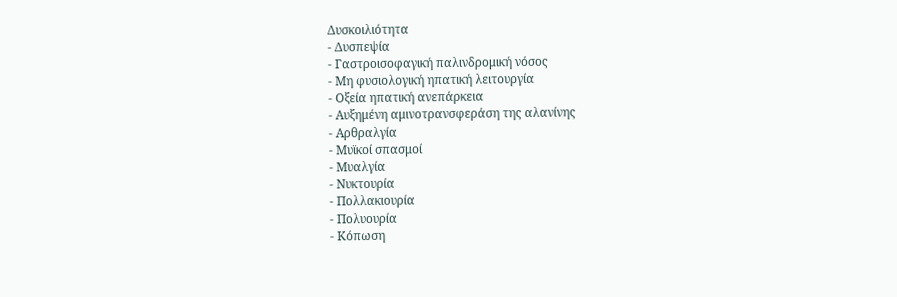Δυσκοιλιότητα
- Δυσπεψία
- Γαστροισοφαγική παλινδρομική νόσος
- Μη φυσιολογική ηπατική λειτουργία
- Οξεία ηπατική ανεπάρκεια
- Αυξημένη αμινοτρανσφεράση της αλανίνης
- Αρθραλγία
- Μυϊκοί σπασμοί
- Μυαλγία
- Νυκτουρία
- Πολλακιουρία
- Πολυουρία
- Κόπωση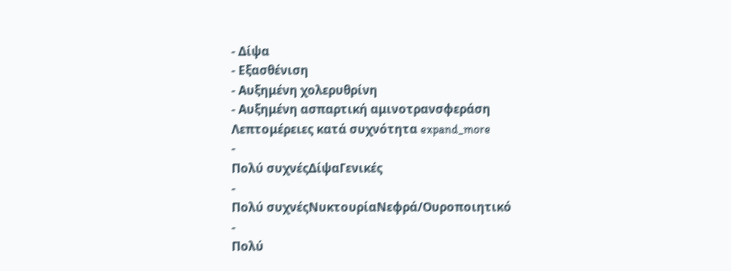- Δίψα
- Εξασθένιση
- Αυξημένη χολερυθρίνη
- Αυξημένη ασπαρτική αμινοτρανσφεράση
Λεπτομέρειες κατά συχνότητα expand_more
-
Πολύ συχνέςΔίψαΓενικές
-
Πολύ συχνέςΝυκτουρίαΝεφρά/Ουροποιητικό
-
Πολύ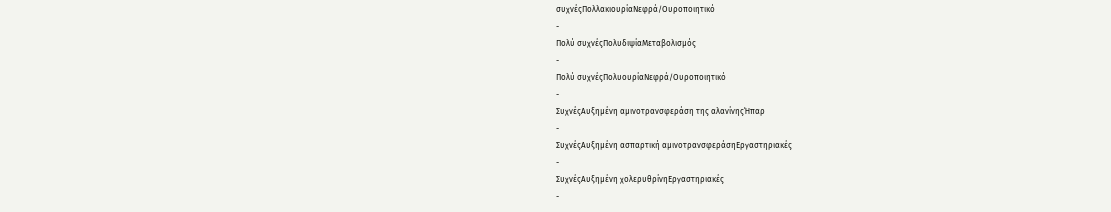συχνέςΠολλακιουρίαΝεφρά/Ουροποιητικό
-
Πολύ συχνέςΠολυδιψίαΜεταβολισμός
-
Πολύ συχνέςΠολυουρίαΝεφρά/Ουροποιητικό
-
ΣυχνέςΑυξημένη αμινοτρανσφεράση της αλανίνηςΉπαρ
-
ΣυχνέςΑυξημένη ασπαρτική αμινοτρανσφεράσηΕργαστηριακές
-
ΣυχνέςΑυξημένη χολερυθρίνηΕργαστηριακές
-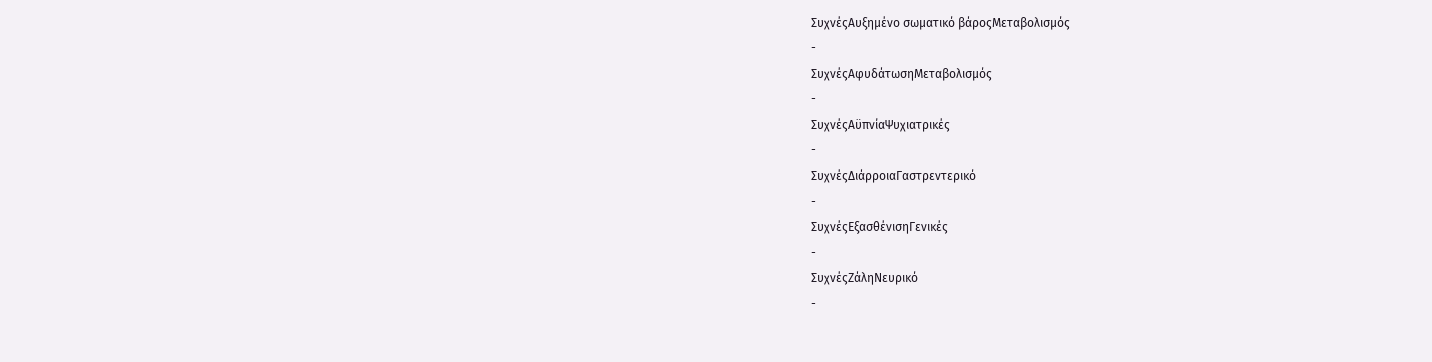ΣυχνέςΑυξημένο σωματικό βάροςΜεταβολισμός
-
ΣυχνέςΑφυδάτωσηΜεταβολισμός
-
ΣυχνέςΑϋπνίαΨυχιατρικές
-
ΣυχνέςΔιάρροιαΓαστρεντερικό
-
ΣυχνέςΕξασθένισηΓενικές
-
ΣυχνέςΖάληΝευρικό
-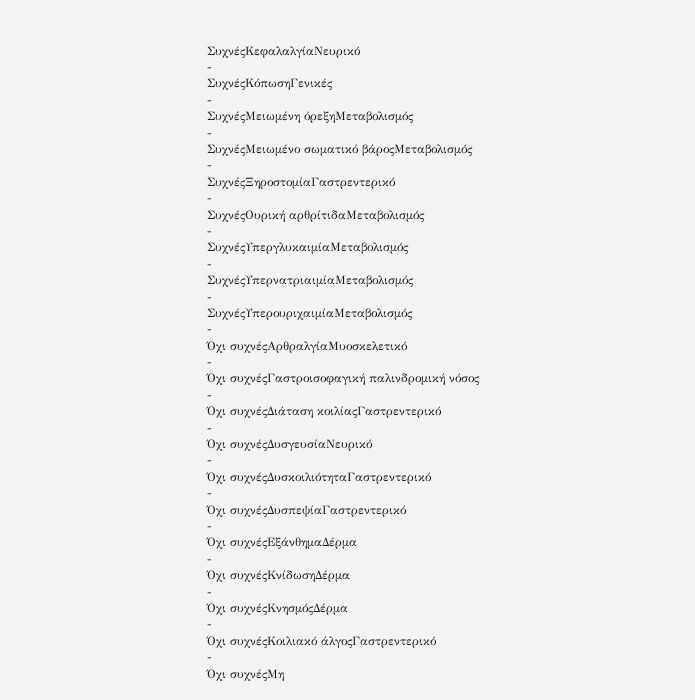ΣυχνέςΚεφαλαλγίαΝευρικό
-
ΣυχνέςΚόπωσηΓενικές
-
ΣυχνέςΜειωμένη όρεξηΜεταβολισμός
-
ΣυχνέςΜειωμένο σωματικό βάροςΜεταβολισμός
-
ΣυχνέςΞηροστομίαΓαστρεντερικό
-
ΣυχνέςΟυρική αρθρίτιδαΜεταβολισμός
-
ΣυχνέςΥπεργλυκαιμίαΜεταβολισμός
-
ΣυχνέςΥπερνατριαιμίαΜεταβολισμός
-
ΣυχνέςΥπερουριχαιμίαΜεταβολισμός
-
Όχι συχνέςΑρθραλγίαΜυοσκελετικό
-
Όχι συχνέςΓαστροισοφαγική παλινδρομική νόσος
-
Όχι συχνέςΔιάταση κοιλίαςΓαστρεντερικό
-
Όχι συχνέςΔυσγευσίαΝευρικό
-
Όχι συχνέςΔυσκοιλιότηταΓαστρεντερικό
-
Όχι συχνέςΔυσπεψίαΓαστρεντερικό
-
Όχι συχνέςΕξάνθημαΔέρμα
-
Όχι συχνέςΚνίδωσηΔέρμα
-
Όχι συχνέςΚνησμόςΔέρμα
-
Όχι συχνέςΚοιλιακό άλγοςΓαστρεντερικό
-
Όχι συχνέςΜη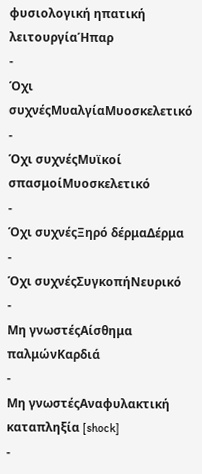φυσιολογική ηπατική λειτουργίαΉπαρ
-
Όχι συχνέςΜυαλγίαΜυοσκελετικό
-
Όχι συχνέςΜυϊκοί σπασμοίΜυοσκελετικό
-
Όχι συχνέςΞηρό δέρμαΔέρμα
-
Όχι συχνέςΣυγκοπήΝευρικό
-
Μη γνωστέςΑίσθημα παλμώνΚαρδιά
-
Μη γνωστέςΑναφυλακτική καταπληξία [shock]
-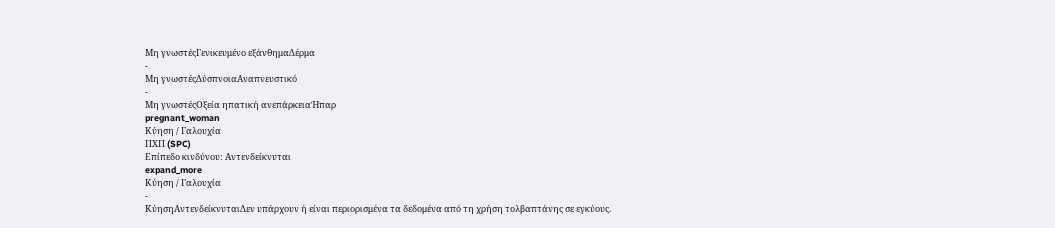Μη γνωστέςΓενικευμένο εξάνθημαΔέρμα
-
Μη γνωστέςΔύσπνοιαΑναπνευστικό
-
Μη γνωστέςΟξεία ηπατική ανεπάρκειαΉπαρ
pregnant_woman
Κύηση / Γαλουχία
ΠΧΠ (SPC)
Επίπεδο κινδύνου: Αντενδείκνυται
expand_more
Κύηση / Γαλουχία
-
ΚύησηΑντενδείκνυταιΔεν υπάρχουν ή είναι περιορισμένα τα δεδομένα από τη χρήση τολβαπτάνης σε εγκύους.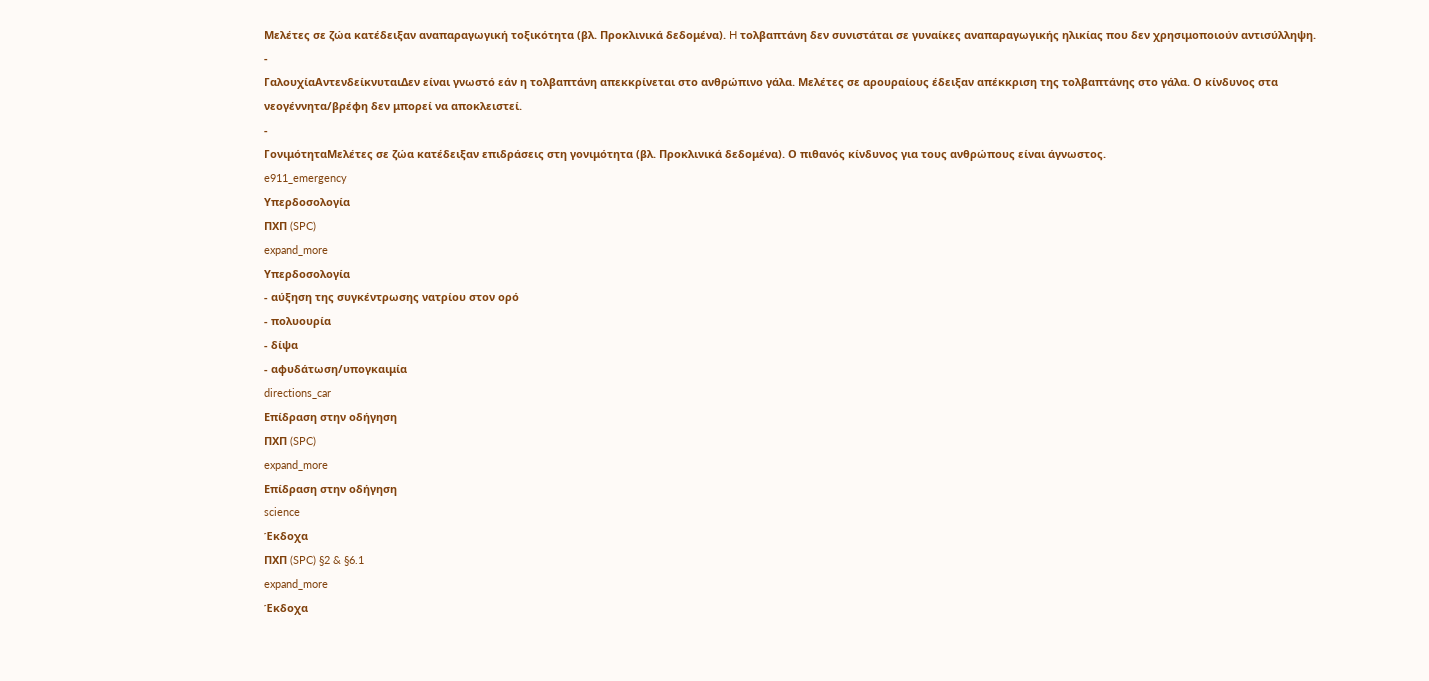Μελέτες σε ζώα κατέδειξαν αναπαραγωγική τοξικότητα (βλ. Προκλινικά δεδομένα). H τολβαπτάνη δεν συνιστάται σε γυναίκες αναπαραγωγικής ηλικίας που δεν χρησιμοποιούν αντισύλληψη.
-
ΓαλουχίαΑντενδείκνυταιΔεν είναι γνωστό εάν η τολβαπτάνη απεκκρίνεται στο ανθρώπινο γάλα. Μελέτες σε αρουραίους έδειξαν απέκκριση της τολβαπτάνης στο γάλα. Ο κίνδυνος στα νεογέννητα/βρέφη δεν μπορεί να αποκλειστεί.
-
ΓονιμότηταΜελέτες σε ζώα κατέδειξαν επιδράσεις στη γονιμότητα (βλ. Προκλινικά δεδομένα). Ο πιθανός κίνδυνος για τους ανθρώπους είναι άγνωστος.
e911_emergency
Υπερδοσολογία
ΠΧΠ (SPC)
expand_more
Υπερδοσολογία
- αύξηση της συγκέντρωσης νατρίου στον ορό
- πολυουρία
- δίψα
- αφυδάτωση/υπογκαιμία
directions_car
Επίδραση στην οδήγηση
ΠΧΠ (SPC)
expand_more
Επίδραση στην οδήγηση
science
Έκδοχα
ΠΧΠ (SPC) §2 & §6.1
expand_more
Έκδοχα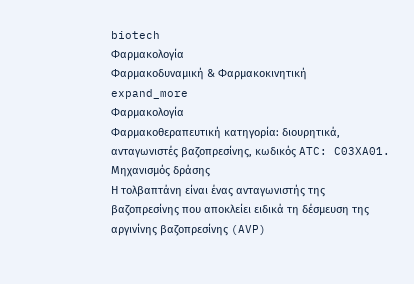biotech
Φαρμακολογία
Φαρμακοδυναμική & Φαρμακοκινητική
expand_more
Φαρμακολογία
Φαρμακοθεραπευτική κατηγορία: διουρητικά, ανταγωνιστές βαζοπρεσίνης, κωδικός ATC: C03XA01.
Μηχανισμός δράσης
Η τολβαπτάνη είναι ένας ανταγωνιστής της βαζοπρεσίνης που αποκλείει ειδικά τη δέσμευση της αργινίνης βαζοπρεσίνης (AVP)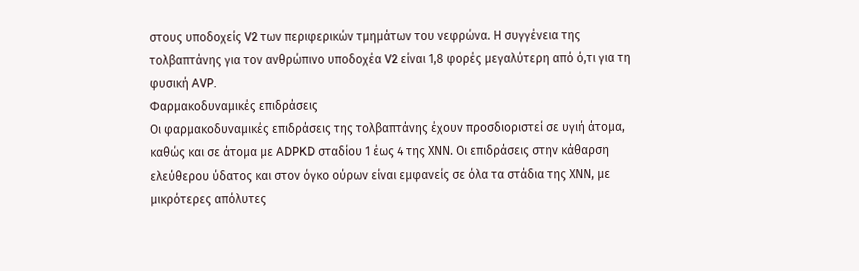στους υποδοχείς V2 των περιφερικών τμημάτων του νεφρώνα. Η συγγένεια της τολβαπτάνης για τον ανθρώπινο υποδοχέα V2 είναι 1,8 φορές μεγαλύτερη από ό,τι για τη φυσική AVP.
Φαρμακοδυναμικές επιδράσεις
Οι φαρμακοδυναμικές επιδράσεις της τολβαπτάνης έχουν προσδιοριστεί σε υγιή άτομα, καθώς και σε άτομα με ADPKD σταδίου 1 έως 4 της ΧΝΝ. Οι επιδράσεις στην κάθαρση ελεύθερου ύδατος και στον όγκο ούρων είναι εμφανείς σε όλα τα στάδια της ΧΝΝ, με μικρότερες απόλυτες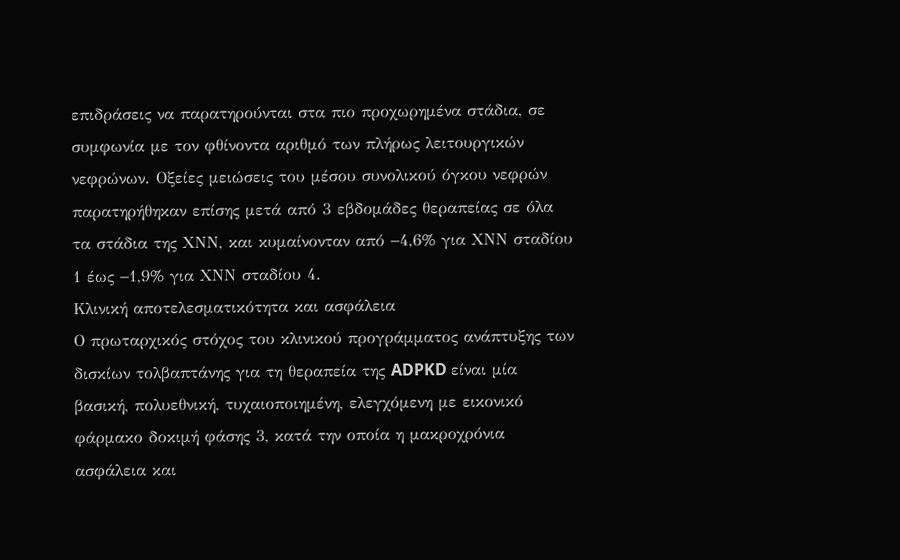επιδράσεις να παρατηρούνται στα πιο προχωρημένα στάδια, σε συμφωνία με τον φθίνοντα αριθμό των πλήρως λειτουργικών νεφρώνων. Οξείες μειώσεις του μέσου συνολικού όγκου νεφρών παρατηρήθηκαν επίσης μετά από 3 εβδομάδες θεραπείας σε όλα τα στάδια της ΧΝΝ, και κυμαίνονταν από −4,6% για ΧΝΝ σταδίου 1 έως −1,9% για ΧΝΝ σταδίου 4.
Κλινική αποτελεσματικότητα και ασφάλεια
Ο πρωταρχικός στόχος του κλινικού προγράμματος ανάπτυξης των δισκίων τολβαπτάνης για τη θεραπεία της ADPKD είναι μία βασική, πολυεθνική, τυχαιοποιημένη, ελεγχόμενη με εικονικό φάρμακο δοκιμή φάσης 3, κατά την οποία η μακροχρόνια ασφάλεια και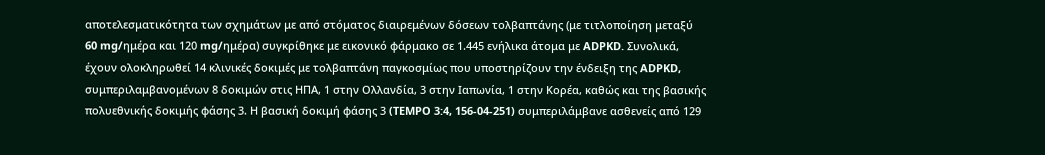αποτελεσματικότητα των σχημάτων με από στόματος διαιρεμένων δόσεων τολβαπτάνης (με τιτλοποίηση μεταξύ 60 mg/ημέρα και 120 mg/ημέρα) συγκρίθηκε με εικονικό φάρμακο σε 1.445 ενήλικα άτομα με ADPKD. Συνολικά, έχουν ολοκληρωθεί 14 κλινικές δοκιμές με τολβαπτάνη παγκοσμίως που υποστηρίζουν την ένδειξη της ADPKD, συμπεριλαμβανομένων 8 δοκιμών στις ΗΠΑ, 1 στην Ολλανδία, 3 στην Ιαπωνία, 1 στην Κορέα, καθώς και της βασικής πολυεθνικής δοκιμής φάσης 3. Η βασική δοκιμή φάσης 3 (TEMPO 3:4, 156-04-251) συμπεριλάμβανε ασθενείς από 129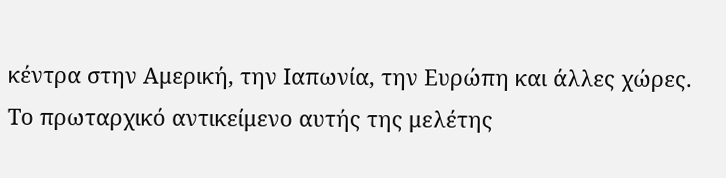κέντρα στην Αμερική, την Ιαπωνία, την Ευρώπη και άλλες χώρες. Το πρωταρχικό αντικείμενο αυτής της μελέτης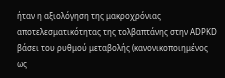ήταν η αξιολόγηση της μακροχρόνιας αποτελεσματικότητας της τολβαπτάνης στην ADPKD βάσει του ρυθμού μεταβολής (κανονικοποιημένος ως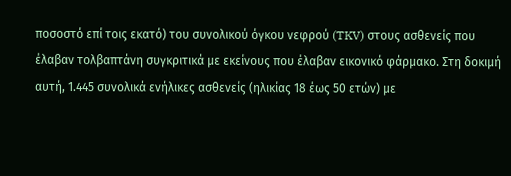ποσοστό επί τοις εκατό) του συνολικού όγκου νεφρού (TKV) στους ασθενείς που έλαβαν τολβαπτάνη συγκριτικά με εκείνους που έλαβαν εικονικό φάρμακο. Στη δοκιμή αυτή, 1.445 συνολικά ενήλικες ασθενείς (ηλικίας 18 έως 50 ετών) με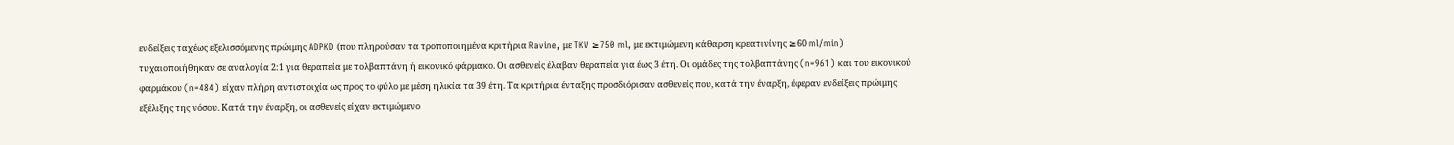ενδείξεις ταχέως εξελισσόμενης πρώιμης ADPKD (που πληρούσαν τα τροποποιημένα κριτήρια Ravine, με TKV ≥750 ml, με εκτιμώμενη κάθαρση κρεατινίνης ≥60 ml/min) τυχαιοποιήθηκαν σε αναλογία 2:1 για θεραπεία με τολβαπτάνη ή εικονικό φάρμακο. Οι ασθενείς έλαβαν θεραπεία για έως 3 έτη. Οι ομάδες της τολβαπτάνης (n=961) και του εικονικού φαρμάκου (n=484) είχαν πλήρη αντιστοιχία ως προς το φύλο με μέση ηλικία τα 39 έτη. Τα κριτήρια ένταξης προσδιόρισαν ασθενείς που, κατά την έναρξη, έφεραν ενδείξεις πρώιμης εξέλιξης της νόσου. Κατά την έναρξη, οι ασθενείς είχαν εκτιμώμενο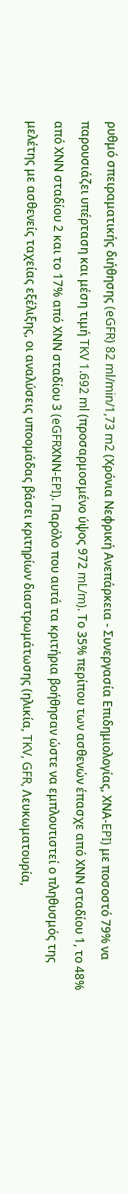ρυθμό σπειραματικής διήθησης (eGFR) 82 ml/min/1,73 m2 (Χρόνια Νεφρική Ανεπάρκεια - Συνεργασία Επιδημιολογίας, ΧΝΑ-EPI) με ποσοστό 79% να παρουσιάζει υπέρταση και μέση τιμή TKV 1.692 ml (προσαρμοσμένο ύψος 972 mL/m). Το 35% περίπου των ασθενών έπασχε από ΧΝΝ σταδίου 1, το 48% από ΧΝΝ σταδίου 2 και το 17% από ΧΝΝ σταδίου 3 (eGFRΧΝΝ-EPI). Παρόλο που αυτά τα κριτήρια βοήθησαν ώστε να εμπλουτιστεί ο πληθυσμός της μελέτης με ασθενείς ταχείας εξέλιξης, οι αναλύσεις υποομάδας βάσει κριτηρίων διαστρωμάτωσης (ηλικία, TKV, GFR, Λευκωματουρία,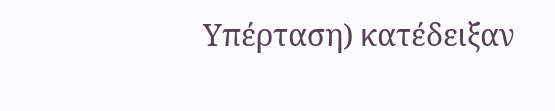Υπέρταση) κατέδειξαν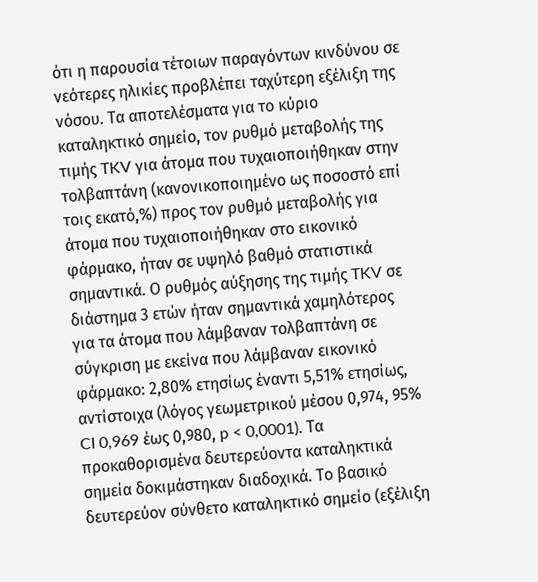ότι η παρουσία τέτοιων παραγόντων κινδύνου σε νεότερες ηλικίες προβλέπει ταχύτερη εξέλιξη της νόσου. Τα αποτελέσματα για το κύριο καταληκτικό σημείο, τον ρυθμό μεταβολής της τιμής TKV για άτομα που τυχαιοποιήθηκαν στην τολβαπτάνη (κανονικοποιημένο ως ποσοστό επί τοις εκατό,%) προς τον ρυθμό μεταβολής για άτομα που τυχαιοποιήθηκαν στο εικονικό φάρμακο, ήταν σε υψηλό βαθμό στατιστικά σημαντικά. Ο ρυθμός αύξησης της τιμής TKV σε διάστημα 3 ετών ήταν σημαντικά χαμηλότερος για τα άτομα που λάμβαναν τολβαπτάνη σε σύγκριση με εκείνα που λάμβαναν εικονικό φάρμακο: 2,80% ετησίως έναντι 5,51% ετησίως, αντίστοιχα (λόγος γεωμετρικού μέσου 0,974, 95% CI 0,969 έως 0,980, p < 0,0001). Τα προκαθορισμένα δευτερεύοντα καταληκτικά σημεία δοκιμάστηκαν διαδοχικά. Το βασικό δευτερεύον σύνθετο καταληκτικό σημείο (εξέλιξη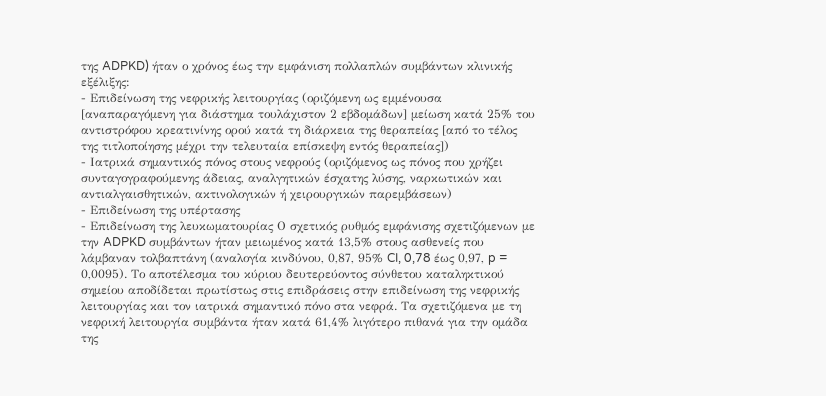της ADPKD) ήταν ο χρόνος έως την εμφάνιση πολλαπλών συμβάντων κλινικής εξέλιξης:
- Επιδείνωση της νεφρικής λειτουργίας (οριζόμενη ως εμμένουσα [αναπαραγόμενη για διάστημα τουλάχιστον 2 εβδομάδων] μείωση κατά 25% του αντιστρόφου κρεατινίνης ορού κατά τη διάρκεια της θεραπείας [από το τέλος της τιτλοποίησης μέχρι την τελευταία επίσκεψη εντός θεραπείας])
- Ιατρικά σημαντικός πόνος στους νεφρούς (οριζόμενος ως πόνος που χρήζει συνταγογραφούμενης άδειας, αναλγητικών έσχατης λύσης, ναρκωτικών και αντιαλγαισθητικών, ακτινολογικών ή χειρουργικών παρεμβάσεων)
- Επιδείνωση της υπέρτασης
- Επιδείνωση της λευκωματουρίας Ο σχετικός ρυθμός εμφάνισης σχετιζόμενων με την ADPKD συμβάντων ήταν μειωμένος κατά 13,5% στους ασθενείς που λάμβαναν τολβαπτάνη (αναλογία κινδύνου, 0,87, 95% CI, 0,78 έως 0,97, p = 0,0095). Το αποτέλεσμα του κύριου δευτερεύοντος σύνθετου καταληκτικού σημείου αποδίδεται πρωτίστως στις επιδράσεις στην επιδείνωση της νεφρικής λειτουργίας και τον ιατρικά σημαντικό πόνο στα νεφρά. Τα σχετιζόμενα με τη νεφρική λειτουργία συμβάντα ήταν κατά 61,4% λιγότερο πιθανά για την ομάδα της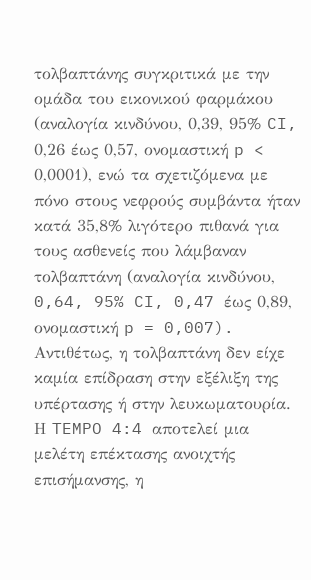τολβαπτάνης συγκριτικά με την ομάδα του εικονικού φαρμάκου (αναλογία κινδύνου, 0,39, 95% CI, 0,26 έως 0,57, ονομαστική p < 0,0001), ενώ τα σχετιζόμενα με πόνο στους νεφρούς συμβάντα ήταν κατά 35,8% λιγότερο πιθανά για τους ασθενείς που λάμβαναν τολβαπτάνη (αναλογία κινδύνου, 0,64, 95% CI, 0,47 έως 0,89, ονομαστική p = 0,007). Αντιθέτως, η τολβαπτάνη δεν είχε καμία επίδραση στην εξέλιξη της υπέρτασης ή στην λευκωματουρία. Η TEMPO 4:4 αποτελεί μια μελέτη επέκτασης ανοιχτής επισήμανσης, η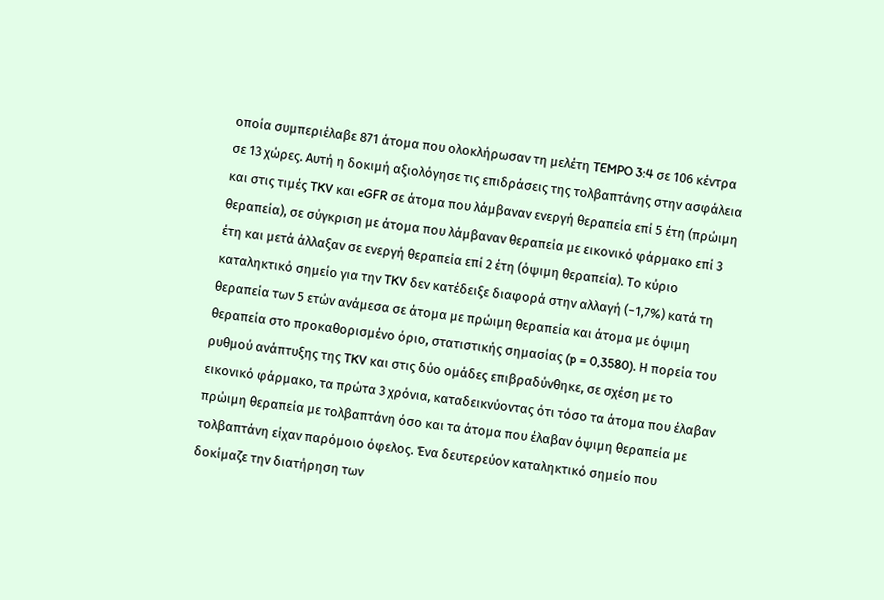οποία συμπεριέλαβε 871 άτομα που ολοκλήρωσαν τη μελέτη TEMPO 3:4 σε 106 κέντρα σε 13 χώρες. Αυτή η δοκιμή αξιολόγησε τις επιδράσεις της τολβαπτάνης στην ασφάλεια και στις τιμές TKV και eGFR σε άτομα που λάμβαναν ενεργή θεραπεία επί 5 έτη (πρώιμη θεραπεία), σε σύγκριση με άτομα που λάμβαναν θεραπεία με εικονικό φάρμακο επί 3 έτη και μετά άλλαξαν σε ενεργή θεραπεία επί 2 έτη (όψιμη θεραπεία). Το κύριο καταληκτικό σημείο για την TKV δεν κατέδειξε διαφορά στην αλλαγή (−1,7%) κατά τη θεραπεία των 5 ετών ανάμεσα σε άτομα με πρώιμη θεραπεία και άτομα με όψιμη θεραπεία στο προκαθορισμένο όριο, στατιστικής σημασίας (p = 0,3580). Η πορεία του ρυθμού ανάπτυξης της TKV και στις δύο ομάδες επιβραδύνθηκε, σε σχέση με το εικονικό φάρμακο, τα πρώτα 3 χρόνια, καταδεικνύοντας ότι τόσο τα άτομα που έλαβαν πρώιμη θεραπεία με τολβαπτάνη όσο και τα άτομα που έλαβαν όψιμη θεραπεία με τολβαπτάνη είχαν παρόμοιο όφελος. Ένα δευτερεύον καταληκτικό σημείο που δοκίμαζε την διατήρηση των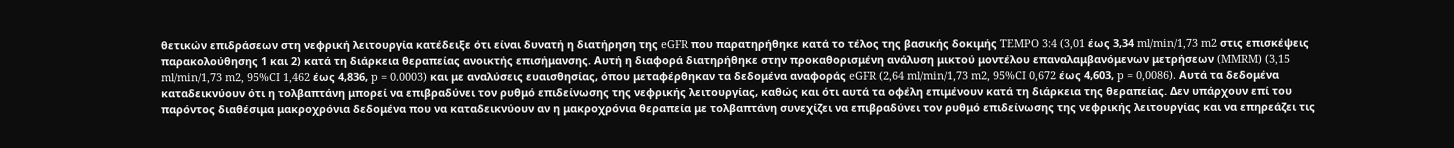θετικών επιδράσεων στη νεφρική λειτουργία κατέδειξε ότι είναι δυνατή η διατήρηση της eGFR που παρατηρήθηκε κατά το τέλος της βασικής δοκιμής TEMPO 3:4 (3,01 έως 3,34 ml/min/1,73 m2 στις επισκέψεις παρακολούθησης 1 και 2) κατά τη διάρκεια θεραπείας ανοικτής επισήμανσης. Αυτή η διαφορά διατηρήθηκε στην προκαθορισμένη ανάλυση μικτού μοντέλου επαναλαμβανόμενων μετρήσεων (MMRM) (3,15 ml/min/1,73 m2, 95%CI 1,462 έως 4,836, p = 0.0003) και με αναλύσεις ευαισθησίας, όπου μεταφέρθηκαν τα δεδομένα αναφοράς eGFR (2,64 ml/min/1,73 m2, 95%CI 0,672 έως 4,603, p = 0,0086). Αυτά τα δεδομένα καταδεικνύουν ότι η τολβαπτάνη μπορεί να επιβραδύνει τον ρυθμό επιδείνωσης της νεφρικής λειτουργίας, καθώς και ότι αυτά τα οφέλη επιμένουν κατά τη διάρκεια της θεραπείας. Δεν υπάρχουν επί του παρόντος διαθέσιμα μακροχρόνια δεδομένα που να καταδεικνύουν αν η μακροχρόνια θεραπεία με τολβαπτάνη συνεχίζει να επιβραδύνει τον ρυθμό επιδείνωσης της νεφρικής λειτουργίας και να επηρεάζει τις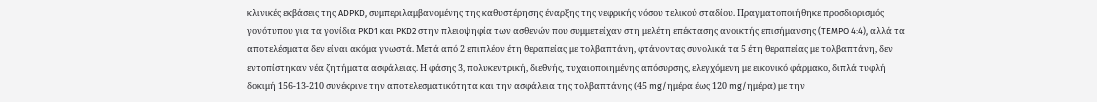κλινικές εκβάσεις της ADPKD, συμπεριλαμβανομένης της καθυστέρησης έναρξης της νεφρικής νόσου τελικού σταδίου. Πραγματοποιήθηκε προσδιορισμός γονότυπου για τα γονίδια PKD1 και PKD2 στην πλειοψηφία των ασθενών που συμμετείχαν στη μελέτη επέκτασης ανοικτής επισήμανσης (TEMPO 4:4), αλλά τα αποτελέσματα δεν είναι ακόμα γνωστά. Μετά από 2 επιπλέον έτη θεραπείας με τολβαπτάνη, φτάνοντας συνολικά τα 5 έτη θεραπείας με τολβαπτάνη, δεν εντοπίστηκαν νέα ζητήματα ασφάλειας. Η φάσης 3, πολυκεντρική, διεθνής, τυχαιοποιημένης απόσυρσης, ελεγχόμενη με εικονικό φάρμακο, διπλά τυφλή δοκιμή 156-13-210 συνέκρινε την αποτελεσματικότητα και την ασφάλεια της τολβαπτάνης (45 mg/ημέρα έως 120 mg/ημέρα) με την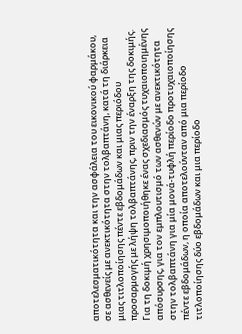αποτελεσματικότητα και την ασφάλεια του εικονικού φαρμάκου, σε ασθενείς με ανεκτικότητα στην τολβαπτάνη, κατά τη διάρκεια μιας τιτλοποίησης πέντε εβδομάδων και μιας περιόδου προσαρμογής με λήψη τολβαπτάνης, πριν την έναρξη της δοκιμής. Για τη δοκιμή χρησιμοποιήθηκε ένας σχεδιασμός τυχαιοποιημένης απόσυρσης, για τον εμπλουτισμό των ασθενών με ανεκτικότητα στην τολβαπτάνη για μία μονά-τυφλή περίοδο προτυχαιοποίησης πέντε εβδομάδων, η οποία αποτελούνταν από μια περίοδο τιτλοποίησης δύο εβδομάδων και μια περίοδο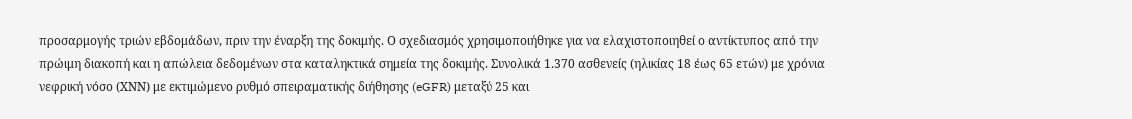προσαρμογής τριών εβδομάδων, πριν την έναρξη της δοκιμής. Ο σχεδιασμός χρησιμοποιήθηκε για να ελαχιστοποιηθεί ο αντίκτυπος από την πρώιμη διακοπή και η απώλεια δεδομένων στα καταληκτικά σημεία της δοκιμής. Συνολικά 1.370 ασθενείς (ηλικίας 18 έως 65 ετών) με χρόνια νεφρική νόσο (ΧΝΝ) με εκτιμώμενο ρυθμό σπειραματικής διήθησης (eGFR) μεταξύ 25 και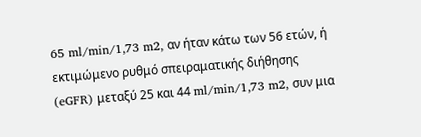65 ml/min/1,73 m2, αν ήταν κάτω των 56 ετών, ή εκτιμώμενο ρυθμό σπειραματικής διήθησης (eGFR) μεταξύ 25 και 44 ml/min/1,73 m2, συν μια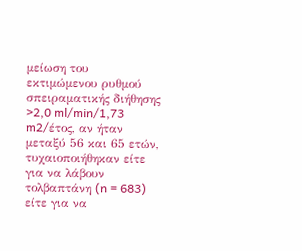μείωση του εκτιμώμενου ρυθμού σπειραματικής διήθησης >2,0 ml/min/1,73 m2/έτος, αν ήταν μεταξύ 56 και 65 ετών, τυχαιοποιήθηκαν είτε για να λάβουν τολβαπτάνη (n = 683) είτε για να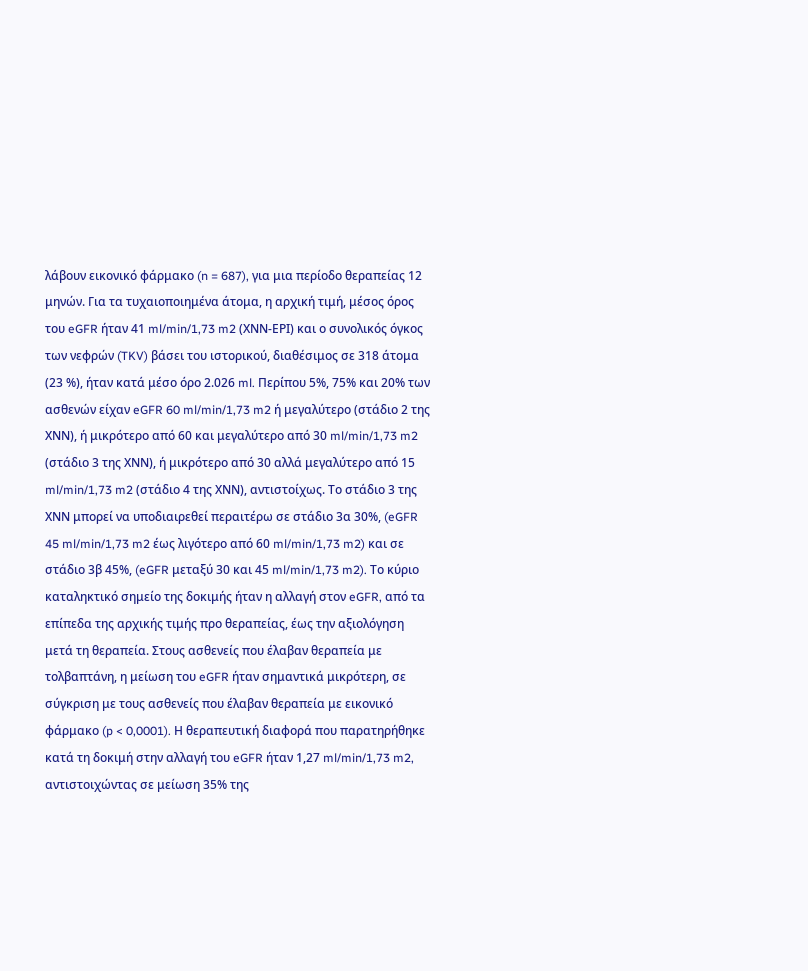λάβουν εικονικό φάρμακο (n = 687), για μια περίοδο θεραπείας 12 μηνών. Για τα τυχαιοποιημένα άτομα, η αρχική τιμή, μέσος όρος του eGFR ήταν 41 ml/min/1,73 m2 (ΧΝΝ-ΕΡΙ) και ο συνολικός όγκος των νεφρών (TKV) βάσει του ιστορικού, διαθέσιμος σε 318 άτομα (23 %), ήταν κατά μέσο όρο 2.026 ml. Περίπου 5%, 75% και 20% των ασθενών είχαν eGFR 60 ml/min/1,73 m2 ή μεγαλύτερο (στάδιο 2 της ΧΝΝ), ή μικρότερο από 60 και μεγαλύτερο από 30 ml/min/1,73 m2 (στάδιο 3 της ΧΝΝ), ή μικρότερο από 30 αλλά μεγαλύτερο από 15 ml/min/1,73 m2 (στάδιο 4 της ΧΝΝ), αντιστοίχως. Το στάδιο 3 της ΧΝΝ μπορεί να υποδιαιρεθεί περαιτέρω σε στάδιο 3α 30%, (eGFR 45 ml/min/1,73 m2 έως λιγότερο από 60 ml/min/1,73 m2) και σε στάδιο 3β 45%, (eGFR μεταξύ 30 και 45 ml/min/1,73 m2). Το κύριο καταληκτικό σημείο της δοκιμής ήταν η αλλαγή στον eGFR, από τα επίπεδα της αρχικής τιμής προ θεραπείας, έως την αξιολόγηση μετά τη θεραπεία. Στους ασθενείς που έλαβαν θεραπεία με τολβαπτάνη, η μείωση του eGFR ήταν σημαντικά μικρότερη, σε σύγκριση με τους ασθενείς που έλαβαν θεραπεία με εικονικό φάρμακο (p < 0,0001). Η θεραπευτική διαφορά που παρατηρήθηκε κατά τη δοκιμή στην αλλαγή του eGFR ήταν 1,27 ml/min/1,73 m2, αντιστοιχώντας σε μείωση 35% της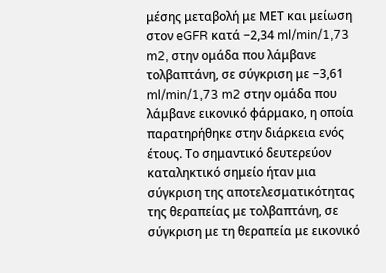μέσης μεταβολή με ΜΕΤ και μείωση στον eGFR κατά −2,34 ml/min/1,73 m2, στην ομάδα που λάμβανε τολβαπτάνη, σε σύγκριση με −3,61 ml/min/1,73 m2 στην ομάδα που λάμβανε εικονικό φάρμακο, η οποία παρατηρήθηκε στην διάρκεια ενός έτους. Το σημαντικό δευτερεύον καταληκτικό σημείο ήταν μια σύγκριση της αποτελεσματικότητας της θεραπείας με τολβαπτάνη, σε σύγκριση με τη θεραπεία με εικονικό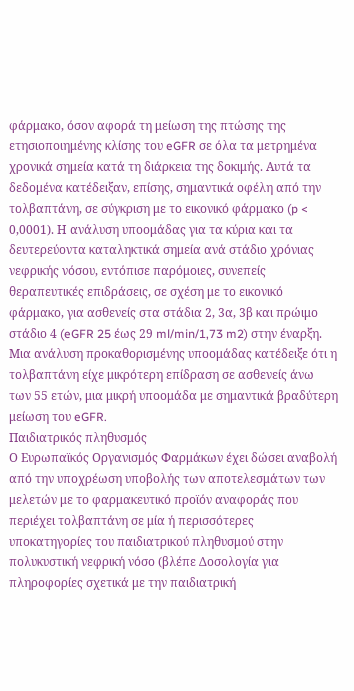φάρμακο, όσον αφορά τη μείωση της πτώσης της ετησιοποιημένης κλίσης του eGFR σε όλα τα μετρημένα χρονικά σημεία κατά τη διάρκεια της δοκιμής. Αυτά τα δεδομένα κατέδειξαν, επίσης, σημαντικά οφέλη από την τολβαπτάνη, σε σύγκριση με το εικονικό φάρμακο (p < 0,0001). Η ανάλυση υποομάδας για τα κύρια και τα δευτερεύοντα καταληκτικά σημεία ανά στάδιο χρόνιας νεφρικής νόσου, εντόπισε παρόμοιες, συνεπείς θεραπευτικές επιδράσεις, σε σχέση με το εικονικό φάρμακο, για ασθενείς στα στάδια 2, 3α, 3β και πρώιμο στάδιο 4 (eGFR 25 έως 29 ml/min/1,73 m2) στην έναρξη. Μια ανάλυση προκαθορισμένης υποομάδας κατέδειξε ότι η τολβαπτάνη είχε μικρότερη επίδραση σε ασθενείς άνω των 55 ετών, μια μικρή υποομάδα με σημαντικά βραδύτερη μείωση του eGFR.
Παιδιατρικός πληθυσμός
Ο Ευρωπαϊκός Οργανισμός Φαρμάκων έχει δώσει αναβολή από την υποχρέωση υποβολής των αποτελεσμάτων των μελετών με το φαρμακευτικό προϊόν αναφοράς που περιέχει τολβαπτάνη σε μία ή περισσότερες υποκατηγορίες του παιδιατρικού πληθυσμού στην πολυκυστική νεφρική νόσο (βλέπε Δοσολογία για πληροφορίες σχετικά με την παιδιατρική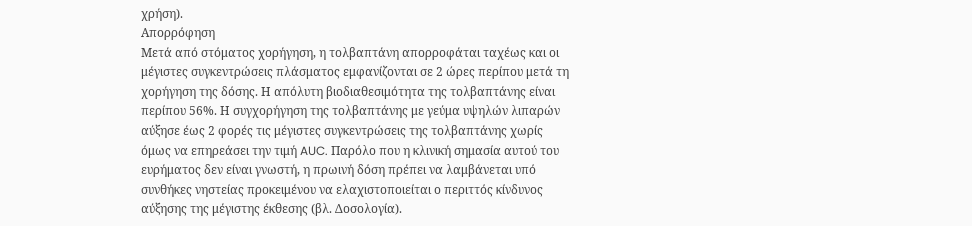χρήση).
Απορρόφηση
Μετά από στόματος χορήγηση, η τολβαπτάνη απορροφάται ταχέως και οι μέγιστες συγκεντρώσεις πλάσματος εμφανίζονται σε 2 ώρες περίπου μετά τη χορήγηση της δόσης. Η απόλυτη βιοδιαθεσιμότητα της τολβαπτάνης είναι περίπου 56%. Η συγχορήγηση της τολβαπτάνης με γεύμα υψηλών λιπαρών αύξησε έως 2 φορές τις μέγιστες συγκεντρώσεις της τολβαπτάνης χωρίς όμως να επηρεάσει την τιμή AUC. Παρόλο που η κλινική σημασία αυτού του ευρήματος δεν είναι γνωστή, η πρωινή δόση πρέπει να λαμβάνεται υπό συνθήκες νηστείας προκειμένου να ελαχιστοποιείται ο περιττός κίνδυνος αύξησης της μέγιστης έκθεσης (βλ. Δοσολογία).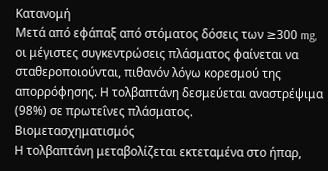Κατανομή
Μετά από εφάπαξ από στόματος δόσεις των ≥300 mg, οι μέγιστες συγκεντρώσεις πλάσματος φαίνεται να σταθεροποιούνται, πιθανόν λόγω κορεσμού της απορρόφησης. Η τολβαπτάνη δεσμεύεται αναστρέψιμα (98%) σε πρωτεΐνες πλάσματος.
Βιομετασχηματισμός
Η τολβαπτάνη μεταβολίζεται εκτεταμένα στο ήπαρ,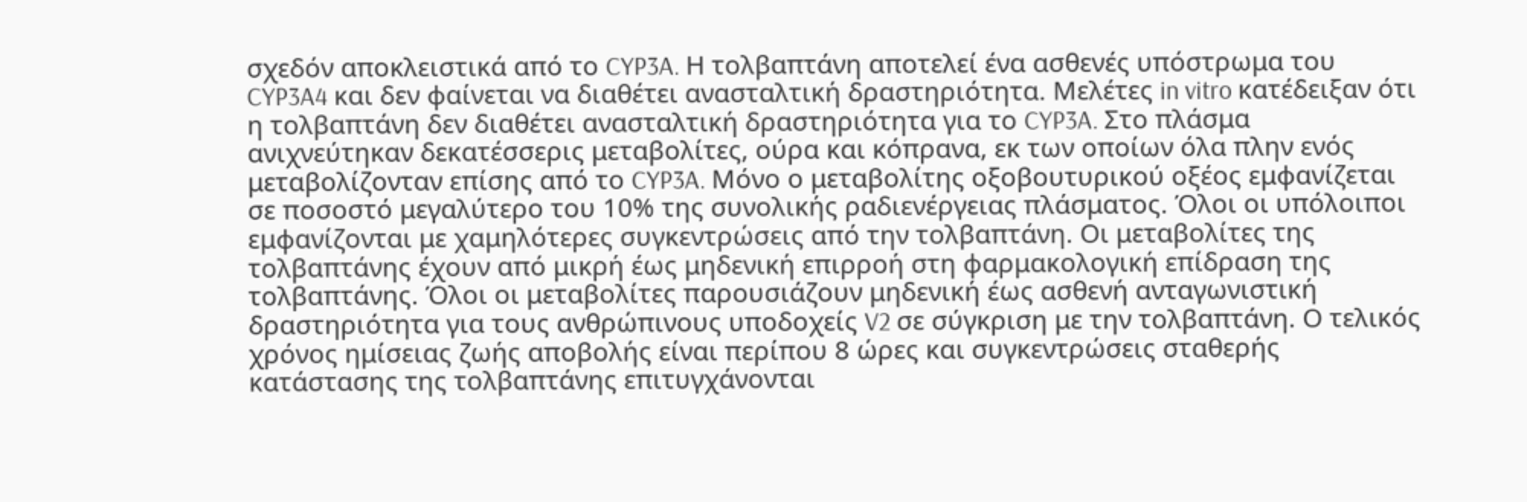σχεδόν αποκλειστικά από το CYP3A. Η τολβαπτάνη αποτελεί ένα ασθενές υπόστρωμα του CYP3A4 και δεν φαίνεται να διαθέτει ανασταλτική δραστηριότητα. Μελέτες in vitro κατέδειξαν ότι η τολβαπτάνη δεν διαθέτει ανασταλτική δραστηριότητα για το CYP3A. Στο πλάσμα ανιχνεύτηκαν δεκατέσσερις μεταβολίτες, ούρα και κόπρανα, εκ των οποίων όλα πλην ενός μεταβολίζονταν επίσης από το CYP3A. Μόνο ο μεταβολίτης οξοβουτυρικού οξέος εμφανίζεται σε ποσοστό μεγαλύτερο του 10% της συνολικής ραδιενέργειας πλάσματος. Όλοι οι υπόλοιποι εμφανίζονται με χαμηλότερες συγκεντρώσεις από την τολβαπτάνη. Οι μεταβολίτες της τολβαπτάνης έχουν από μικρή έως μηδενική επιρροή στη φαρμακολογική επίδραση της τολβαπτάνης. Όλοι οι μεταβολίτες παρουσιάζουν μηδενική έως ασθενή ανταγωνιστική δραστηριότητα για τους ανθρώπινους υποδοχείς V2 σε σύγκριση με την τολβαπτάνη. Ο τελικός χρόνος ημίσειας ζωής αποβολής είναι περίπου 8 ώρες και συγκεντρώσεις σταθερής κατάστασης της τολβαπτάνης επιτυγχάνονται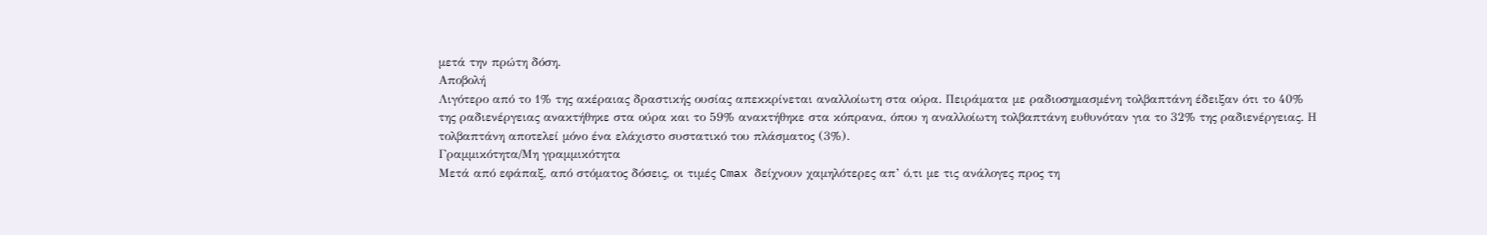μετά την πρώτη δόση.
Αποβολή
Λιγότερο από το 1% της ακέραιας δραστικής ουσίας απεκκρίνεται αναλλοίωτη στα ούρα. Πειράματα με ραδιοσημασμένη τολβαπτάνη έδειξαν ότι το 40% της ραδιενέργειας ανακτήθηκε στα ούρα και το 59% ανακτήθηκε στα κόπρανα, όπου η αναλλοίωτη τολβαπτάνη ευθυνόταν για το 32% της ραδιενέργειας. Η τολβαπτάνη αποτελεί μόνο ένα ελάχιστο συστατικό του πλάσματος (3%).
Γραμμικότητα/Μη γραμμικότητα
Μετά από εφάπαξ, από στόματος δόσεις, οι τιμές Cmax δείχνουν χαμηλότερες απ’ ό,τι με τις ανάλογες προς τη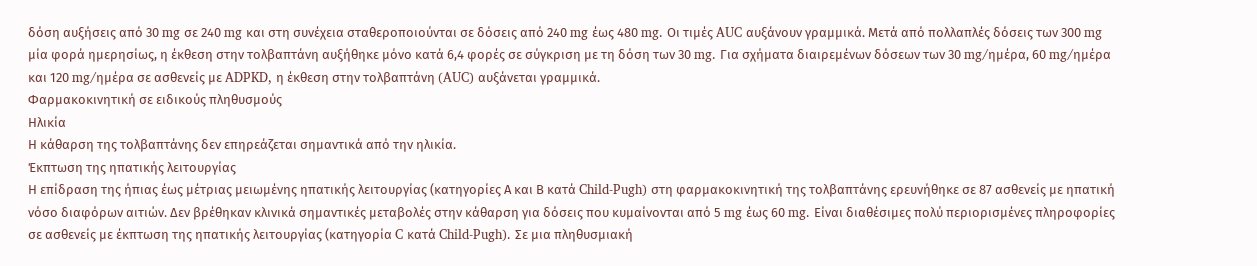δόση αυξήσεις από 30 mg σε 240 mg και στη συνέχεια σταθεροποιούνται σε δόσεις από 240 mg έως 480 mg. Oι τιμές AUC αυξάνουν γραμμικά. Μετά από πολλαπλές δόσεις των 300 mg μία φορά ημερησίως, η έκθεση στην τολβαπτάνη αυξήθηκε μόνο κατά 6,4 φορές σε σύγκριση με τη δόση των 30 mg. Για σχήματα διαιρεμένων δόσεων των 30 mg/ημέρα, 60 mg/ημέρα και 120 mg/ημέρα σε ασθενείς με ADPKD, η έκθεση στην τολβαπτάνη (AUC) αυξάνεται γραμμικά.
Φαρμακοκινητική σε ειδικούς πληθυσμούς
Ηλικία
Η κάθαρση της τολβαπτάνης δεν επηρεάζεται σημαντικά από την ηλικία.
Έκπτωση της ηπατικής λειτουργίας
Η επίδραση της ήπιας έως μέτριας μειωμένης ηπατικής λειτουργίας (κατηγορίες Α και Β κατά Child-Pugh) στη φαρμακοκινητική της τολβαπτάνης ερευνήθηκε σε 87 ασθενείς με ηπατική νόσο διαφόρων αιτιών. Δεν βρέθηκαν κλινικά σημαντικές μεταβολές στην κάθαρση για δόσεις που κυμαίνονται από 5 mg έως 60 mg. Είναι διαθέσιμες πολύ περιορισμένες πληροφορίες σε ασθενείς με έκπτωση της ηπατικής λειτουργίας (κατηγορία C κατά Child-Pugh). Σε μια πληθυσμιακή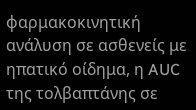φαρμακοκινητική ανάλυση σε ασθενείς με ηπατικό οίδημα, η AUC της τολβαπτάνης σε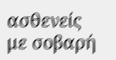ασθενείς με σοβαρή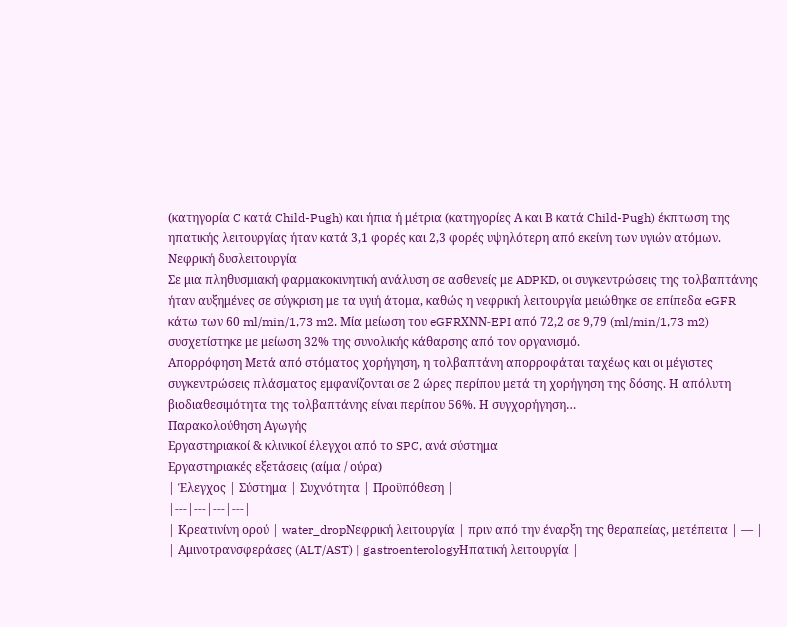(κατηγορία C κατά Child-Pugh) και ήπια ή μέτρια (κατηγορίες Α και Β κατά Child-Pugh) έκπτωση της ηπατικής λειτουργίας ήταν κατά 3,1 φορές και 2,3 φορές υψηλότερη από εκείνη των υγιών ατόμων.
Νεφρική δυσλειτουργία
Σε μια πληθυσμιακή φαρμακοκινητική ανάλυση σε ασθενείς με ADPKD, οι συγκεντρώσεις της τολβαπτάνης ήταν αυξημένες σε σύγκριση με τα υγιή άτομα, καθώς η νεφρική λειτουργία μειώθηκε σε επίπεδα eGFR κάτω των 60 ml/min/1,73 m2. Μία μείωση του eGFRΧΝΝ-EPI από 72,2 σε 9,79 (ml/min/1,73 m2) συσχετίστηκε με μείωση 32% της συνολικής κάθαρσης από τον οργανισμό.
Απορρόφηση Μετά από στόματος χορήγηση, η τολβαπτάνη απορροφάται ταχέως και οι μέγιστες συγκεντρώσεις πλάσματος εμφανίζονται σε 2 ώρες περίπου μετά τη χορήγηση της δόσης. Η απόλυτη βιοδιαθεσιμότητα της τολβαπτάνης είναι περίπου 56%. Η συγχορήγηση…
Παρακολούθηση Αγωγής
Εργαστηριακοί & κλινικοί έλεγχοι από το SPC, ανά σύστημα
Εργαστηριακές εξετάσεις (αίμα / ούρα)
| Έλεγχος | Σύστημα | Συχνότητα | Προϋπόθεση |
|---|---|---|---|
| Κρεατινίνη ορού | water_dropΝεφρική λειτουργία | πριν από την έναρξη της θεραπείας, μετέπειτα | — |
| Αμινοτρανσφεράσες (ALT/AST) | gastroenterologyΗπατική λειτουργία |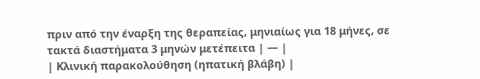πριν από την έναρξη της θεραπείας, μηνιαίως για 18 μήνες, σε τακτά διαστήματα 3 μηνών μετέπειτα | — |
| Κλινική παρακολούθηση (ηπατική βλάβη) |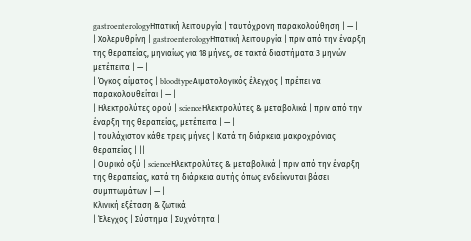gastroenterologyΗπατική λειτουργία | ταυτόχρονη παρακολούθηση | — |
| Χολερυθρίνη | gastroenterologyΗπατική λειτουργία | πριν από την έναρξη της θεραπείας, μηνιαίως για 18 μήνες, σε τακτά διαστήματα 3 μηνών μετέπειτα | — |
| Όγκος αίματος | bloodtypeΑιματολογικός έλεγχος | πρέπει να παρακολουθείται | — |
| Ηλεκτρολύτες ορού | scienceΗλεκτρολύτες & μεταβολικά | πριν από την έναρξη της θεραπείας, μετέπειτα | — |
| τουλάχιστον κάθε τρεις μήνες | Κατά τη διάρκεια μακροχρόνιας θεραπείας | ||
| Ουρικό οξύ | scienceΗλεκτρολύτες & μεταβολικά | πριν από την έναρξη της θεραπείας, κατά τη διάρκεια αυτής όπως ενδείκνυται βάσει συμπτωμάτων | — |
Κλινική εξέταση & ζωτικά
| Έλεγχος | Σύστημα | Συχνότητα |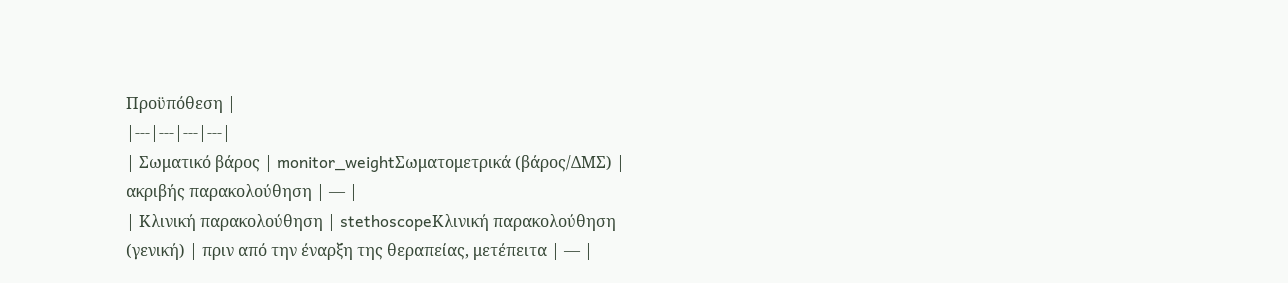Προϋπόθεση |
|---|---|---|---|
| Σωματικό βάρος | monitor_weightΣωματομετρικά (βάρος/ΔΜΣ) | ακριβής παρακολούθηση | — |
| Κλινική παρακολούθηση | stethoscopeΚλινική παρακολούθηση (γενική) | πριν από την έναρξη της θεραπείας, μετέπειτα | — |